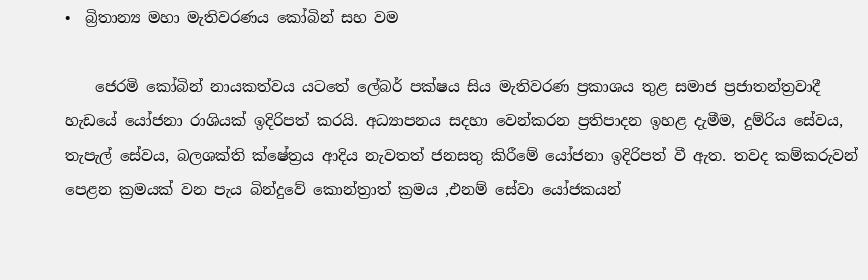•  බ්‍රිතාන්‍ය මහා මැතිවරණය කෝබින් සහ වම

    ජෙරමි කෝබින් නායකත්වය යටතේ ලේබර් පක්ෂය සිය මැතිවරණ ප්‍රකාශය තුළ සමාජ ප්‍රජාතන්ත්‍රවාදී හැඩයේ යෝජනා රාශියක් ඉදිරිපත් කරයි. අධ්‍යාපනය සදහා වෙන්කරන ප්‍රතිපාදන ඉහළ දැමීම, දුම්රිය සේවය, තැපැල් සේවය, බලශක්ති ක්ෂේත්‍රය ආදිය නැවතත් ජනසතු කිරීමේ යෝජනා ඉදිරිපත් වී ඇත. තවද කම්කරුවන් පෙළන ක්‍රමයක් වන පැය බින්දුවේ කොන්ත්‍රාත් ක්‍රමය ,එනම් සේවා යෝජකයන්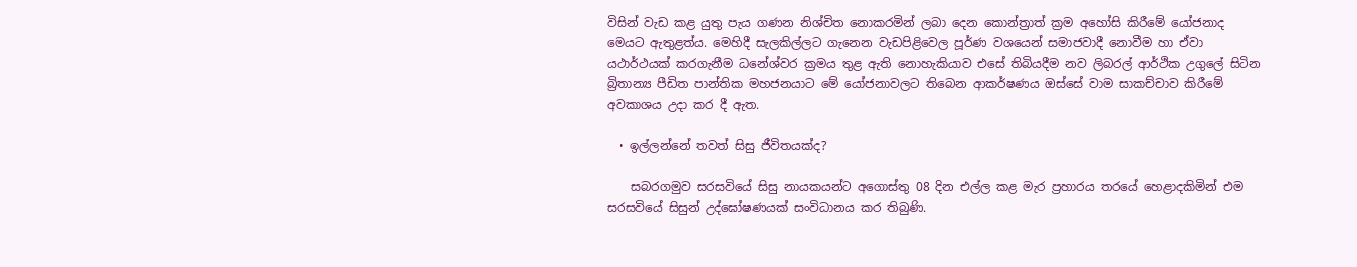විසින් වැඩ කළ යුතු පැය ගණන නිශ්චිත නොකරමින් ලබා දෙන කොන්ත්‍රාත් ක්‍රම අහෝසි කිරීමේ යෝජනාද මෙයට ඇතුළත්ය. මෙහිදී සැලකිල්ලට ගැනෙන වැඩපිළිවෙල පූර්ණ වශයෙන් සමාජවාදී නොවීම හා ඒවා යථාර්ථයක් කරගැනීම ධනේශ්වර ක්‍රමය තුළ ඇති නොහැකියාව එසේ තිබියදීම නව ලිබරල් ආර්ථික උගුලේ සිටින බ්‍රිතාන්‍ය පීඩිත පාන්තික මහජනයාට මේ යෝජනාවලට තිබෙන ආකර්ෂණය ඔස්සේ වාම සාකච්චාව කිරීමේ අවකාශය උදා කර දී ඇත.

  • ඉල්ලන්නේ තවත් සිසු ජීවිතයක්ද?

    සබරගමුව සරසවියේ සිසු නායකයන්ට අගොස්තු 08 දින එල්ල කළ මැර ප්‍රහාරය තරයේ හෙළාදකිමින් එම සරසවියේ සිසුන් උද්ඝෝෂණයක් සංවිධානය කර තිබුණි.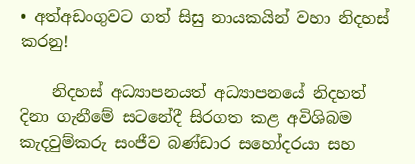• අත්අඩංගුවට ගත් සිසු නායකයින් වහා නිදහස් කරනු!

    නිදහස් අධ්‍යාපනයත් අධ්‍යාපනයේ නිදහත් දිනා ගැනීමේ සටනේදී සිරගත කළ අවිශිබම කැදවුම්කරු සංජීව බණ්ඩාර සහෝදරයා සහ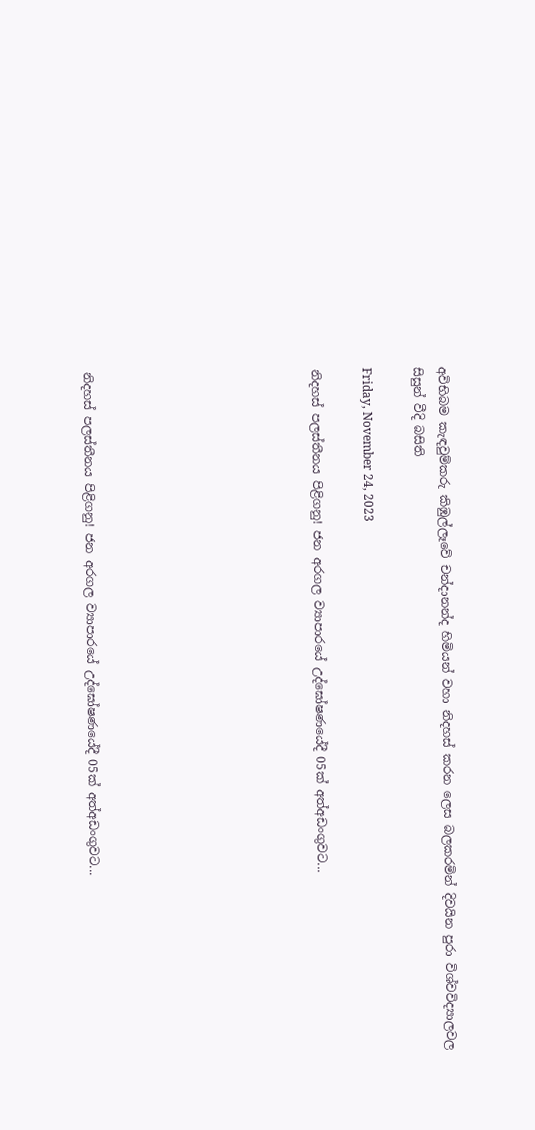අවිභිබම කැඳවුම්කරු කිඹුල්ලෑවේ චන්දානන්ද හිමියන් වහා නිදහස් කරන ලෙස බලකරමින් දිවයින පුරා විශ්වවිද්‍යාලවල සිසුන් වීදි බසිති

Friday, November 24, 2023

නිදහස් පලස්තීනය පිළිගනු! ජන අරගල ව්‍යාපාරයේ උද්ඝෝෂණයේදී 05ක් අත්අඩංගුවට...








නිදහස් පලස්තීනය පිළිගනු! ජන අරගල ව්‍යාපාරයේ උද්ඝෝෂණයේදී 05ක් අත්අඩංගුවට...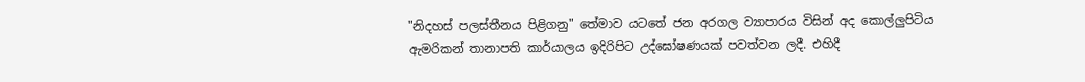"නිදහස් පලස්තීනය පිළිගනු" තේමාව යටතේ ජන අරගල ව්‍යාපාරය විසින් අද කොල්ලුපිටිය ඇමරිකන් තානාපති කාර්යාලය ඉදිරිපිට උද්ඝෝෂණයක් පවත්වන ලදී. එහිදී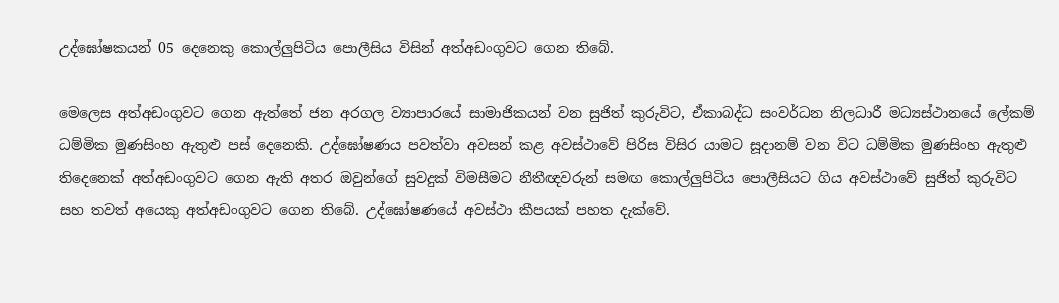උද්ඝෝෂකයන් 05 දෙනෙකු කොල්ලුපිටිය පොලීසිය විසින් අත්අඩංගුවට ගෙන තිබේ.

මෙලෙස අත්අඩංගුවට ගෙන ඇත්තේ ජන අරගල ව්‍යාපාරයේ සාමාජිකයන් වන සුජිත් කුරුවිට, ඒකාබද්ධ සංවර්ධන නිලධාරී මධ්‍යස්ථානයේ ලේකම් ධම්මික මුණසිංහ ඇතුළු පස් දෙනෙකි. උද්ඝෝෂණය පවත්වා අවසන් කළ අවස්ථාවේ පිරිස විසිර යාමට සූදානම් වන විට ධම්මික මුණසිංහ ඇතුළු තිදෙනෙක් අත්අඩංගුවට ගෙන ඇති අතර ඔවුන්ගේ සුවදුක් විමසීමට නීතීඥවරුන් සමඟ කොල්ලුපිටිය පොලීසියට ගිය අවස්ථාවේ සුජිත් කුරුවිට සහ තවත් අයෙකු අත්අඩංගුවට ගෙන තිබේ. උද්ඝෝෂණයේ අවස්ථා කීපයක් පහත දැක්වේ.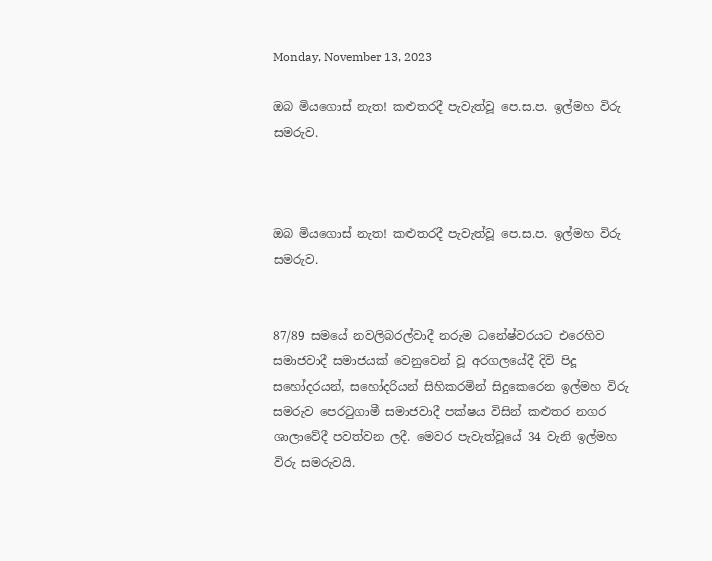Monday, November 13, 2023

ඔබ මියගොස් නැත! කළුතරදී පැවැත්වූ පෙ.ස.ප. ඉල්මහ විරු සමරුව.



ඔබ මියගොස් නැත! කළුතරදී පැවැත්වූ පෙ.ස.ප. ඉල්මහ විරු සමරුව.


87/89 සමයේ නවලිබරල්වාදී නරුම ධනේෂ්වරයට එරෙහිව සමාජවාදී සමාජයක් වෙනුවෙන් වූ අරගලයේදී දිවි පිදූ සහෝදරයන්, සහෝදරියන් සිහිකරමින් සිදුකෙරෙන ඉල්මහ විරු සමරුව පෙරටුගාමී සමාජවාදී පක්ෂය විසින් කළුතර නගර ශාලාවේදී පවත්වන ලදී. මෙවර පැවැත්වූයේ 34 වැනි ඉල්මහ විරු සමරුවයි.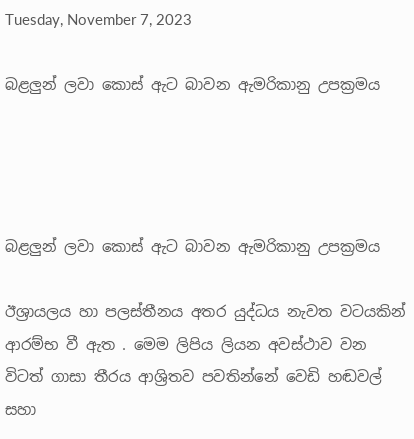Tuesday, November 7, 2023

බළලුන් ලවා කොස් ඇට බාවන ඇමරිකානු උපක්‍රමය




බළලුන් ලවා කොස් ඇට බාවන ඇමරිකානු උපක්‍රමය

ඊශ්‍රායලය හා පලස්තීනය අතර යුද්ධය නැවත වටයකින් ආරම්භ වී ඇත . මෙම ලිපිය ලියන අවස්ථාව වන විටත් ගාසා තීරය ආශ්‍රිතව පවතින්නේ වෙඩි හඬවල් සහා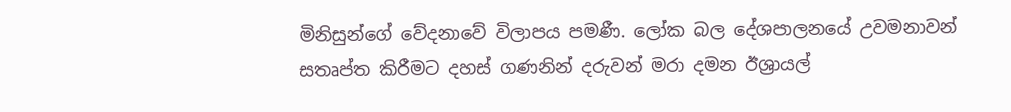මිනිසුන්ගේ වේදනාවේ විලාපය පමණී. ලෝක බල දේශපාලනයේ උවමනාවන් සතෘප්ත කිරීමට දහස් ගණනින් දරුවන් මරා දමන ඊශ්‍රායල්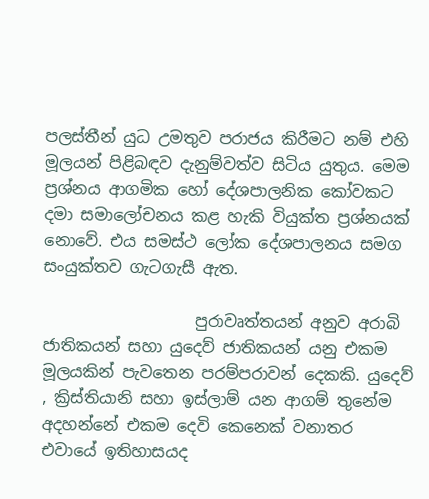පලස්තීන් යුධ උමතුව පරාජය කිරීමට නම් එහි මූලයන් පිළිබඳව දැනුම්වත්ව සිටිය යුතුය. මෙම ප්‍රශ්නය ආගමික හෝ දේශපාලනික කෝවකට දමා සමාලෝචනය කළ හැකි වියුක්ත ප්‍රශ්නයක් නොවේ. එය සමස්ථ ලෝක දේශපාලනය සමග සංයුක්තව ගැටගැසී ඇත.

                   පුරාවෘත්තයන් අනුව අරාබි ජාතිකයන් සහා යුදෙව් ජාතිකයන් යනු එකම මූලයකින් පැවතෙන පරම්පරාවන් දෙකකි. යුදෙව් , ක්‍රිස්තියානි සහා ඉස්ලාම් යන ආගම් තුනේම අදහන්නේ එකම දෙවි කෙනෙක් වනාතර එවායේ ඉතිහාසයද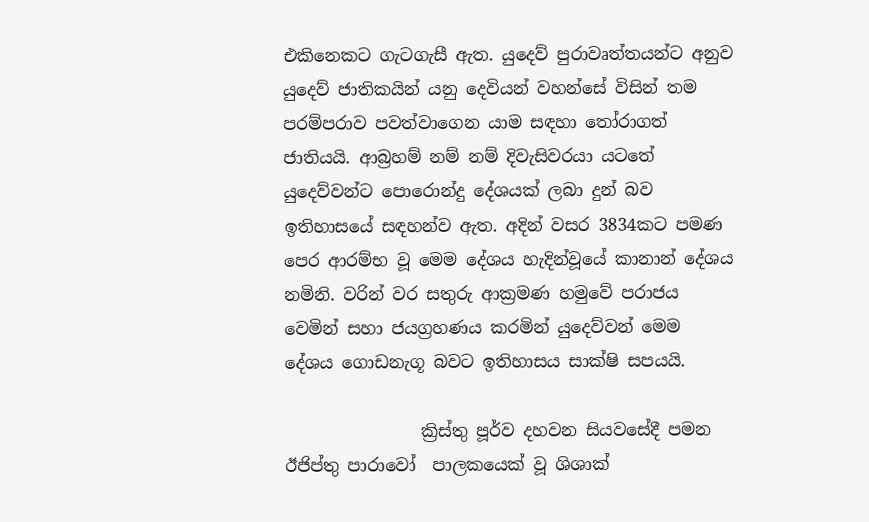එකිනෙකට ගැටගැසී ඇත. යුදෙව් පුරාවෘත්තයන්ට අනුව යුදෙව් ජාතිකයින් යනු දෙවියන් වහන්සේ විසින් තම පරම්පරාව පවත්වාගෙන යාම සඳහා තෝරාගත් ජාතියයි. ආබ්‍රහම් නම් නම් දිවැසිවරයා යටතේ යුදෙව්වන්ට පොරොන්දු දේශයක් ලබා දුන් බව ඉතිහාසයේ සඳහන්ව ඇත. අදින් වසර 3834කට පමණ පෙර ආරම්භ වූ මෙම දේශය හැදින්වූයේ කානාන් දේශය නමිනි. වරින් වර සතුරු ආක්‍රමණ හමුවේ පරාජය වෙමින් සහා ජයග්‍රහණය කරමින් යුදෙව්වන් මෙම දේශය ගොඩනැගූ බවට ඉතිහාසය සාක්ෂි සපයයි.

                ක්‍රිස්තු පූර්ව දහවන සියවසේදී පමන ඊජිප්තු පාරාවෝ  පාලකයෙක් වූ ශිශාක්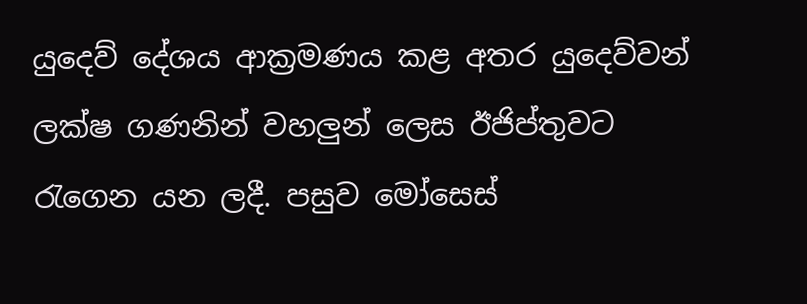යුදෙව් දේශය ආක්‍රමණය කළ අතර යුදෙව්වන් ලක්ෂ ගණනින් වහලුන් ලෙස ඊජිප්තුවට රැගෙන යන ලදී. පසුව මෝසෙස්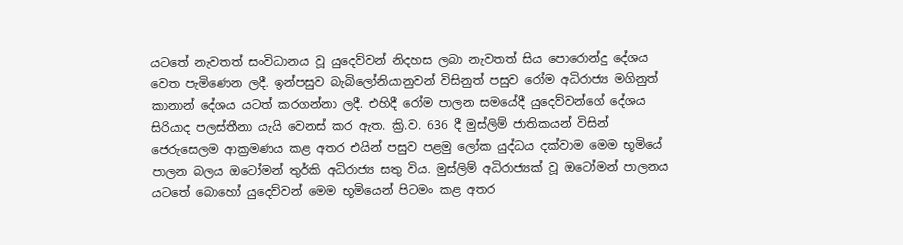යටතේ නැවතත් සංවිධානය වූ යුදෙව්වන් නිදහස ලබා නැවතත් සිය පොරොන්දු දේශය වෙත පැමිණෙන ලදී. ඉන්පසුව බැබිලෝනියානුවන් විසිනුත් පසුව රෝම අධිරාජ්‍ය මගිනුත් කානාන් දේශය යටත් කරගන්නා ලදී. එහිදී රෝම පාලන සමයේදී යුදෙව්වන්ගේ දේශය සිරියාද පලස්තීනා යැයි වෙනස් කර ඇත. ක්‍රි.ව. 636 දී මුස්ලිම් ජාතිකයන් විසින් ජෙරුසෙලම ආක්‍රමණය කළ අතර එයින් පසුව පළමු ලෝක යුද්ධය දක්වාම මෙම භූමියේ පාලන බලය ඔටෝමන් තුර්කි අධිරාජ්‍ය සතු විය. මුස්ලිම් අධිරාජ්‍යක් වූ ඔටෝමන් පාලනය යටතේ බොහෝ යුදෙව්වන් මෙම භූමියෙන් පිටමං කළ අතර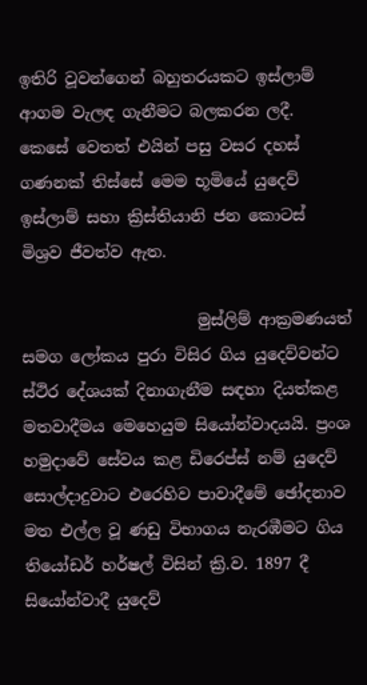ඉතිරි වූවන්ගෙන් බහුතරයකට ඉස්ලාම් ආගම වැලඳ ගැනීමට බලකරන ලදී. කෙසේ වෙතත් එයින් පසු වසර දහස් ගණනක් තිස්සේ මෙම භූමියේ යුදෙව් ඉස්ලාම් සහා ක්‍රිස්තියානි ජන කොටස් මිශ්‍රව ජීවත්ව ඇත.

                      මුස්ලිම් ආක්‍රමණයත් සමග ලෝකය පුරා විසිර ගිය යුදෙව්වන්ට ස්ථිර දේශයක් දිනාගැනීම සඳහා දියත්කළ මතවාදීමය මෙහෙයුම සියෝන්වාදයයි. ප්‍රංශ හමුදාවේ සේවය කළ ඩිරෙප්ස් නම් යුදෙව් සොල්දාදුවාට එරෙහිව පාවාදීමේ ඡෝදනාව මත එල්ල වූ ණඩු විභාගය නැරඹීමට ගිය තියෝඩර් හර්ෂල් විසින් ක්‍රි.ව. 1897 දී සියෝන්වාදී යුදෙව්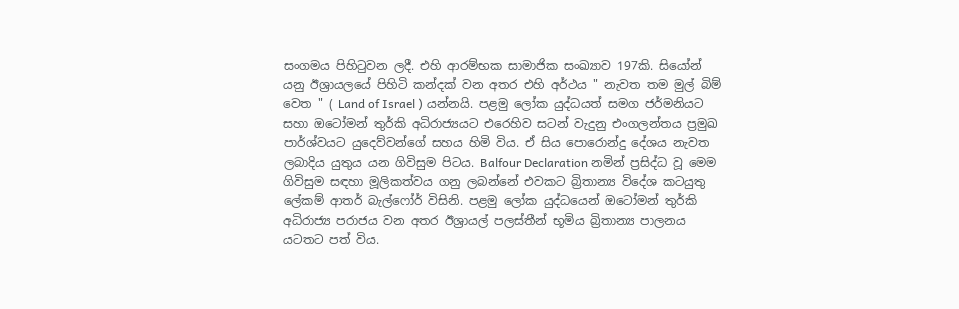සංගමය පිහිටුවන ලදී. එහි ආරම්භක සාමාජික සංඛ්‍යාව 197කි. සියෝන් යනු ඊශ්‍රායලයේ පිහිටි කන්දක් වන අතර එහි අර්ථය " නැවත තම මුල් බිම් වෙත " ( Land of Israel ) යන්නයි. පළමු ලෝක යුද්ධයත් සමග ජර්මනියට සහා ඔටෝමන් තුර්කි අධිරාජ්‍යයට එරෙහිව සටන් වැදුනු එංගලන්තය ප්‍රමුඛ පාර්ශ්වයට යුදෙව්වන්ගේ සහය හිමි විය. ඒ සිය පොරොන්දු දේශය නැවත ලබාදිය යුතුය යන ගිවිසුම පිටය. Balfour Declaration නමින් ප්‍රසිද්ධ වූ මෙම ගිවිසුම සඳහා මූලිකත්වය ගනු ලබන්නේ එවකට බ්‍රිතාන්‍ය විදේශ කටයුතු ලේකම් ආතර් බැල්ෆෝර් විසිනි. පළමු ලෝක යුද්ධයෙන් ඔටෝමන් තුර්කි අධිරාජ්‍ය පරාජය වන අතර ඊශ්‍රායල් පලස්තීන් භූමිය බ්‍රිතාන්‍ය පාලනය යටතට පත් විය.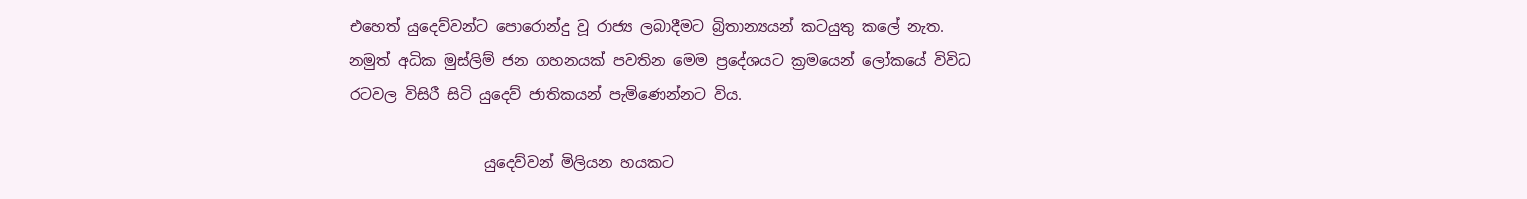එහෙත් යුදෙව්වන්ට පොරොන්දු වූ රාජ්‍ය ලබාදීමට බ්‍රිතාන්‍යයන් කටයුතු කලේ නැත. නමුත් අධික මුස්ලිම් ජන ගහනයක් පවතින මෙම ප්‍රදේශයට ක්‍රමයෙන් ලෝකයේ විවිධ රටවල විසිරී සිටි යුදෙව් ජාතිකයන් පැමිණෙන්නට විය.

                  යුදෙව්වන් මිලියන හයකට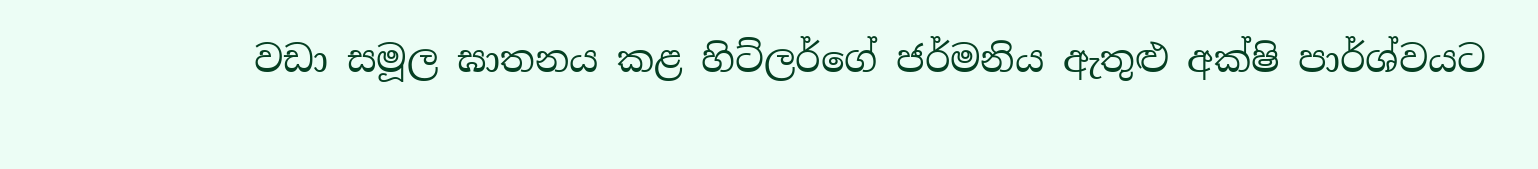වඩා සමූල ඝාතනය කළ හිට්ලර්ගේ ජර්මනිය ඇතුළු අක්ෂි පාර්ශ්වයට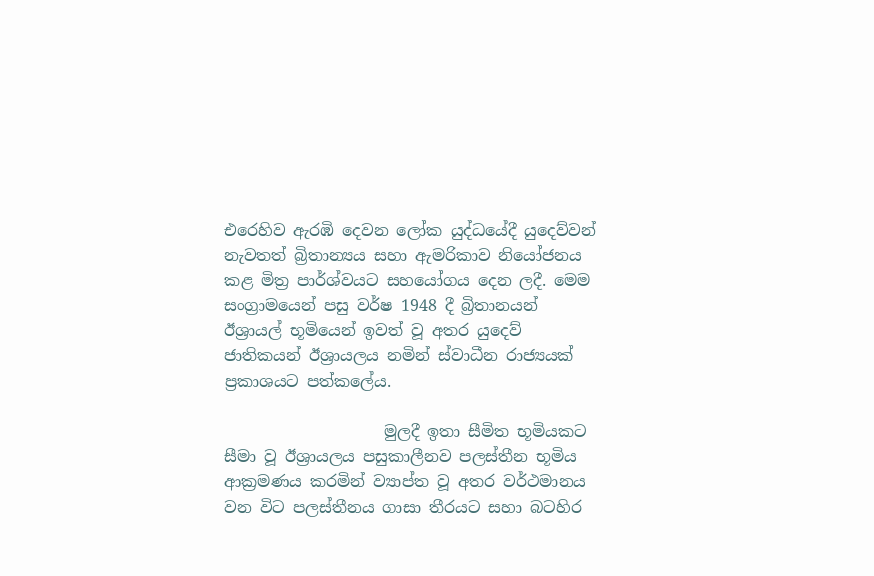එරෙහිව ඇරඹි දෙවන ලෝක යුද්ධයේදී යුදෙව්වන් නැවතත් බ්‍රිතාන්‍යය සහා ඇමරිකාව නියෝජනය කළ මිත්‍ර පාර්ශ්වයට සහයෝගය දෙන ලදී. මෙම සංග්‍රාමයෙන් පසු වර්ෂ 1948 දී බ්‍රිතානයන් ඊශ්‍රායල් භූමියෙන් ඉවත් වූ අතර යුදෙව් ජාතිකයන් ඊශ්‍රායලය නමින් ස්වාධීන රාජ්‍යයක් ප්‍රකාශයට පත්කලේය.

                    මුලදී ඉතා සීමිත භූමියකට සීමා වූ ඊශ්‍රායලය පසුකාලීනව පලස්තීන භූමිය ආක්‍රමණය කරමින් ව්‍යාප්ත වූ අතර වර්ථමානය වන විට පලස්තීනය ගාසා තීරයට සහා බටහිර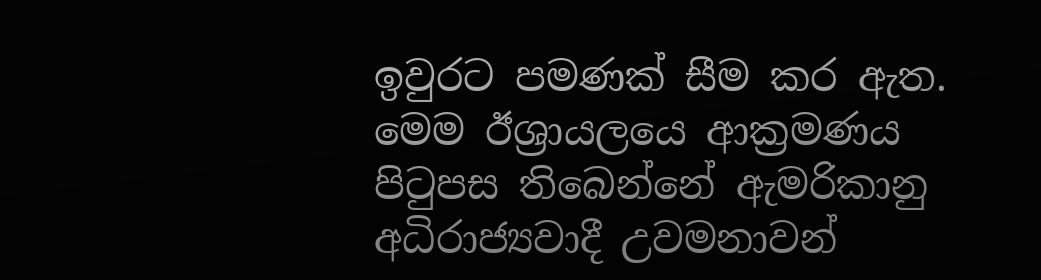ඉවුරට පමණක් සීම කර ඇත. මෙම ඊශ්‍රායලයෙ ආක්‍රමණය පිටුපස තිබෙන්නේ ඇමරිකානු අධිරාජ්‍යවාදී උවමනාවන්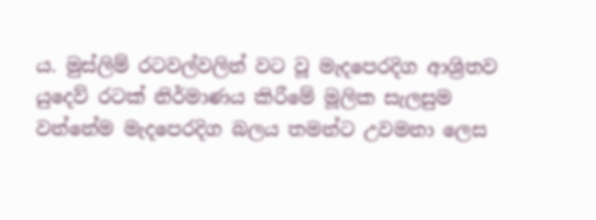ය. මුස්ලිම් රටවල්වලින් වට වූ මැදපෙරදිග ආශ්‍රිතව යුදෙව් රටක් නිර්මාණය කිරීමේ මූලික සැලසුම වන්නේම මැදපෙරදිග බලය තමන්ට උවමනා ලෙස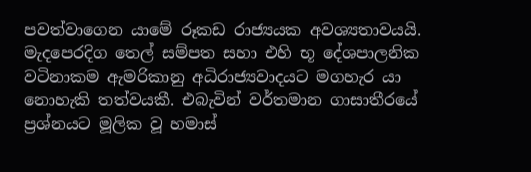පවත්වාගෙන යාමේ රූකඩ රාජ්‍යයක අවශ්‍යතාවයයි. මැදපෙරදිග තෙල් සම්පත සහා එහි භූ දේශපාලනික වටිනාකම ඇමරිකානු අධිරාජ්‍යවාදයට මගහැර යා නොහැකි තත්වයකී. එබැවින් වර්තමාන ගාසාතීරයේ ප්‍රශ්නයට මූලික වූ හමාස්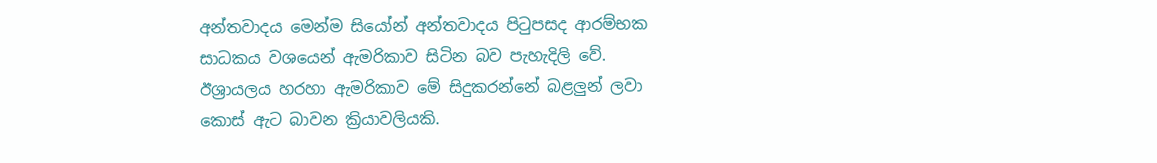අන්තවාදය මෙන්ම සියෝන් අන්තවාදය පිටුපසද ආරම්භක සාධකය වශයෙන් ඇමරිකාව සිටින බව පැහැදිලි වේ. ඊශ්‍රායලය හරහා ඇමරිකාව මේ සිදුකරන්නේ බළලුන් ලවා කොස් ඇට බාවන ක්‍රියාවලියකි.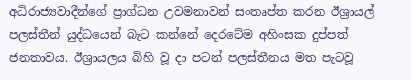අධිරාජ්‍යවාදීන්ගේ ප්‍රාග්ධන උවමනාවන් සංතෘප්ත කරන ඊශ්‍රායල් පලස්තීන් යුද්ධයෙන් බැට කන්නේ දෙරටේම අහිංසක දුප්පත් ජනතාවය. ඊශ්‍රායලය බිහි වූ දා පටන් පලස්තීනය මත පැටවූ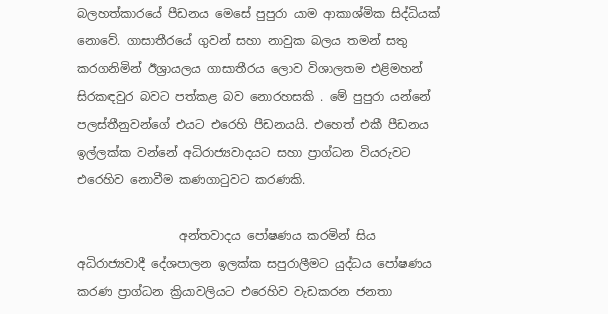බලහත්කාරයේ පීඩනය මෙසේ පුපුරා යාම ආකාශ්මික සිද්ධියක් නොවේ. ගාසාතීරයේ ගුවන් සහා නාවුක බලය තමන් සතු කරගනිමින් ඊශ්‍රායලය ගාසාතීරය ලොව විශාලතම එළිමහන් සිරකඳවුර බවට පත්කළ බව නොරහසකි . මේ පුපුරා යන්නේ පලස්තීනුවන්ගේ එයට එරෙහි පීඩනයයි. එහෙත් එකී පීඩනය ඉල්ලක්ක වන්නේ අධිරාජ්‍යවාදයට සහා ප්‍රාග්ධන වියරුවට එරෙහිව නොවීම කණගාටුවට කරණකි.

                 අන්තවාදය පෝෂණය කරමින් සිය අධිරාජ්‍යවාදී දේශපාලන ඉලක්ක සපුරාලීමට යුද්ධය පෝෂණය කරණ ප්‍රාග්ධන ක්‍රියාවලියට එරෙහිව වැඩකරන ජනතා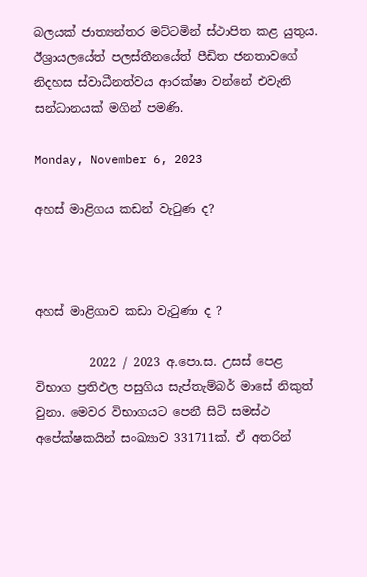බලයක් ජාත්‍යන්තර මට්ටමින් ස්ථාපිත කළ යුතුය. ඊශ්‍රායලයේත් පලස්තීනයේත් පීඩිත ජනතාවගේ නිදහස ස්වාධීනත්වය ආරක්ෂා වන්නේ එවැනි සන්ධානයක් මගින් පමණි.

Monday, November 6, 2023

අහස් මාළිගය කඩන් වැටුණ ද?



අහස් මාළිගාව කඩා වැටුණා ද ?

         2022 / 2023 අ.පො.ස. උසස් පෙළ විභාග ප්‍රතිඵල පසුගිය සැප්තැම්බර් මාසේ නිකුත් වුනා. මෙවර විභාගයට පෙනී සිටි සමස්ථ අපේක්ෂකයින් සංඛ්‍යාව 331711ක්. ඒ අතරින්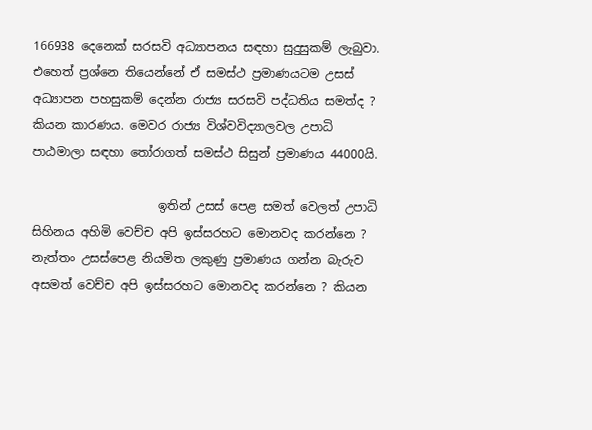166938 දෙනෙක් සරසවි අධ්‍යාපනය සඳහා සුදුසුකම් ලැබුවා. එහෙත් ප්‍රශ්නෙ තියෙන්නේ ඒ සමස්ථ ප්‍රමාණයටම උසස් අධ්‍යාපන පහසුකම් දෙන්න රාජ්‍ය සරසවි පද්ධතිය සමත්ද ? කියන කාරණය. මෙවර රාජ්‍ය විශ්වවිද්‍යාලවල උපාධි පාඨමාලා සඳහා තෝරාගත් සමස්ථ සිසුන් ප්‍රමාණය 44000යි.

                     ඉතින් උසස් පෙළ සමත් වෙලත් උපාධි සිහිනය අහිමි වෙච්ච අපි ඉස්සරහට මොනවද කරන්නෙ ? නැත්තං උසස්පෙළ නියමිත ලකුණු ප්‍රමාණය ගන්න බැරුව අසමත් වෙච්ච අපි ඉස්සරහට මොනවද කරන්නෙ ? කියන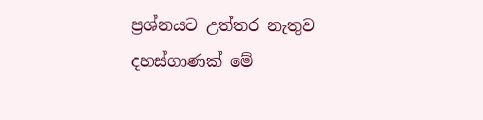ප්‍රශ්නයට උත්තර නැතුව දහස්ගාණක් මේ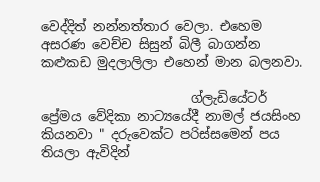වෙද්දිත් නන්නත්තාර වෙලා. එහෙම අසරණ වෙච්ච සිසුන් බිලී බාගන්න කළුකඩ මුදලාලිලා එහෙන් මාන බලනවා.

                       ග්ලැඩියේටර් ප්‍රේමය වේදිකා නාට්‍යයේදී නාමල් ජයසිංහ කියනවා " දරුවෙක්ට පරිස්සමෙන් පය තියලා ඇවිදින්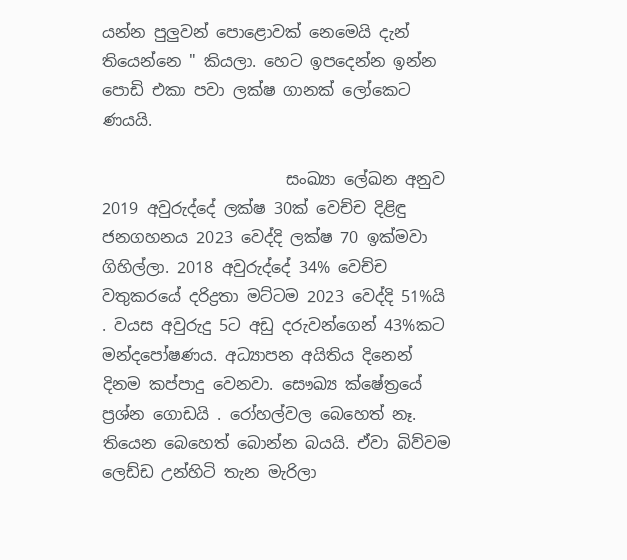යන්න පුලුවන් පොළොවක් නෙමෙයි දැන් තියෙන්නෙ " කියලා. හෙට ඉපදෙන්න ඉන්න පොඩි එකා පවා ලක්ෂ ගානක් ලෝකෙට ණයයි.

                       සංඛ්‍යා ලේඛන අනුව 2019 අවුරුද්දේ ලක්ෂ 30ක් වෙච්ච දිළිඳු ජනගහනය 2023 වෙද්දි ලක්ෂ 70 ඉක්මවා ගිහිල්ලා. 2018 අවුරුද්දේ 34% වෙච්ච වතුකරයේ දරිද්‍රතා මට්ටම 2023 වෙද්දි 51%යි . වයස අවුරුදු 5ට අඩු දරුවන්ගෙන් 43%කට මන්දපෝෂණය. අධ්‍යාපන අයිතිය දිනෙන් දිනම කප්පාදු වෙනවා. සෞඛ්‍ය ක්ෂේත්‍රයේ ප්‍රශ්න ගොඩයි . රෝහල්වල බෙහෙත් නෑ. තියෙන බෙහෙත් බොන්න බයයි. ඒවා බිව්වම ලෙඩ්ඩ උන්හිටි තැන මැරිලා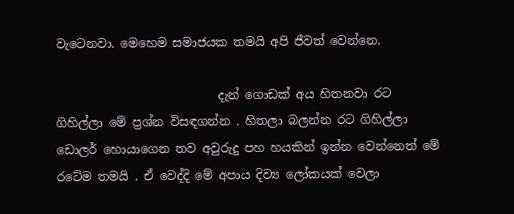වැටෙනවා. මෙහෙම සමාජයක තමයි අපි ජීවත් වෙන්නෙ.

                           දැන් ගොඩක් අය හිතනවා රට ගිහිල්ලා මේ ප්‍රශ්න විසඳගන්න . හිතලා බලන්න රට ගිහිල්ලා ඩොලර් හොයාගෙන තව අවුරුදු පහ හයකින් ඉන්න වෙන්නෙත් මේ රටේම තමයි . ඒ වෙද්දි මේ අපාය දිව්‍ය ලෝකයක් වෙලා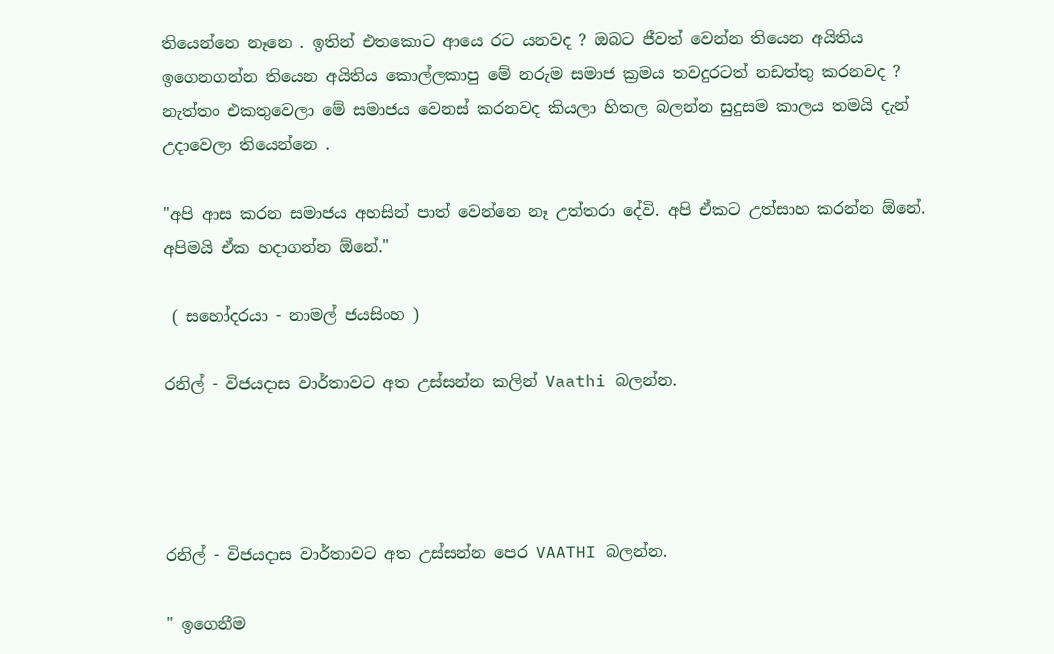තියෙන්නෙ නෑනෙ . ඉතින් එතකොට ආයෙ රට යනවද ? ඔබට ජීවත් වෙන්න තියෙන අයිතිය ඉගෙනගන්න තියෙන අයිතිය කොල්ලකාපු මේ නරුම සමාජ ක්‍රමය තවදුරටත් නඩත්තු කරනවද ? නැත්තං එකතුවෙලා මේ සමාජය වෙනස් කරනවද කියලා හිතල බලන්න සුදුසම කාලය තමයි දැන් උදාවෙලා තියෙන්නෙ .

"අපි ආස කරන සමාජය අහසින් පාත් වෙන්නෙ නෑ උත්තරා දේවි. අපි ඒකට උත්සාහ කරන්න ඕනේ. අපිමයි ඒක හදාගන්න ඕනේ."

 ( සහෝදරයා - නාමල් ජයසිංහ )

රනිල් - විජයදාස වාර්තාවට අත උස්සන්න කලින් Vaathi බලන්න.




රනිල් - විජයදාස වාර්තාවට අත උස්සන්න පෙර VAATHI බලන්න.

" ඉගෙනීම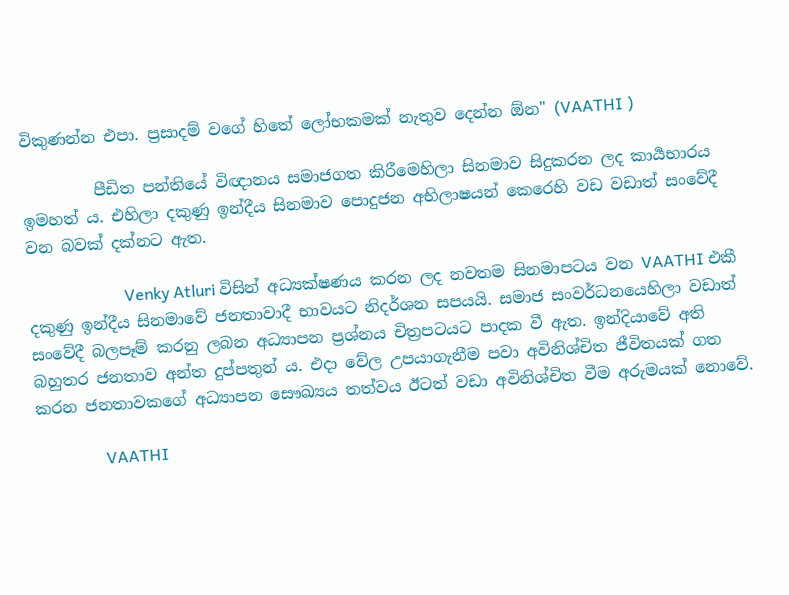විකුණන්න එපා. ප්‍රසාදම් වගේ හිතේ ලෝභකමක් නැතුව දෙන්න ඕන" (VAATHI )

         පීඩිත පන්තියේ විඥානය සමාජගත කිරීමෙහිලා සිනමාව සිදුකරන ලද කාර්‍යභාරය ඉමහත් ය. එහිලා දකුණු ඉන්දීය සිනමාව පොදුජන අභිලාෂයන් කෙරෙහි වඩ වඩාත් සංවේදී වන බවක් දක්නට ඇත.

                        Venky Atluri විසින් අධ්‍යක්ෂණය කරන ලද නවතම සිනමාපටය වන VAATHI එකී දකුණු ඉන්දීය සිනමාවේ ජනතාවාදී භාවයට නිදර්ශන සපයයි. සමාජ සංවර්ධනයෙහිලා වඩාත් සංවේදී බලපෑම් කරනු ලබන අධ්‍යාපන ප්‍රශ්නය චිත්‍රපටයට පාදක වී ඇත. ඉන්දියාවේ අති බහුතර ජනතාව අන්ත දුප්පතුන් ය. එදා වේල උපයාගැනීම පවා අවිනිශ්චිත ජීවිතයක් ගත කරන ජනතාවකගේ අධ්‍යාපන සෞඛ්‍යය තත්වය ඊටත් වඩා අවිනිශ්චිත වීම අරුමයක් නොවේ.

                 VAATHI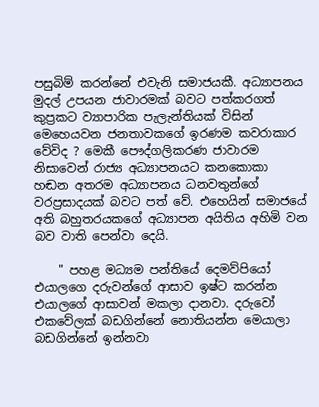පසුබිම් කරන්නේ එවැනි සමාජයකී. අධ්‍යාපනය මුදල් උපයන ජාවාරමක් බවට පත්කරගත් කුප්‍රකට ව්‍යාපාරික පැලැන්තියක් විසින් මෙහෙයවන ජනතාවකගේ ඉරණම කවරාකාර වේවිද ? මෙකී පෞද්ගලිකරණ ජාවාරම නිසාවෙන් රාජ්‍ය අධ්‍යාපනයට කනකොකා හඬන අතරම අධ්‍යාපනය ධනවතුන්ගේ වරප්‍රසාදයක් බවට පත් වේ. එහෙයින් සමාජයේ අති බහුතරයකගේ අධ්‍යාපන අයිතිය අහිමි වන බව වාති පෙන්වා දෙයි.

    " පහළ මධ්‍යම පන්තියේ දෙමව්පියෝ එයාලගෙ දරුවන්ගේ ආසාව ඉෂ්ට කරන්න එයාලගේ ආසාවන් මකලා දානවා. දරුවෝ එකවේලක් බඩගින්නේ නොතියන්න මෙයාලා බඩගින්නේ ඉන්නවා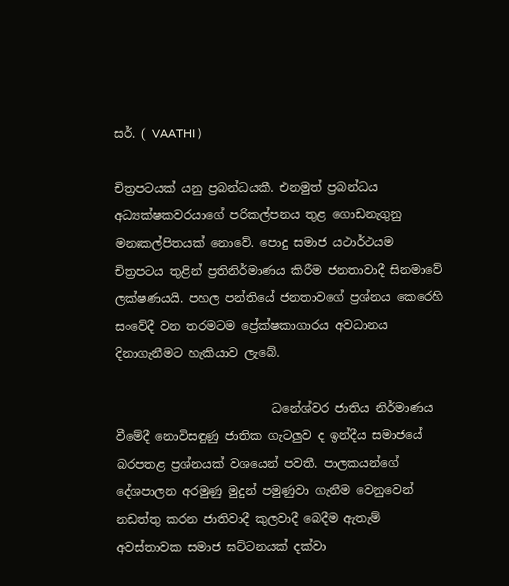සර්. ( VAATHI )

චිත්‍රපටයක් යනු ප්‍රබන්ධයකී. එනමුත් ප්‍රබන්ධය අධ්‍යක්ෂකවරයාගේ පරිකල්පනය තුළ ගොඩනැගුනු මනඃකල්පිතයක් නොවේ. පොදු සමාජ යථාර්ථයම චිත්‍රපටය තුළින් ප්‍රතිනිර්මාණය කිරීම ජනතාවාදී සිනමාවේ ලක්ෂණයයි. පහල පන්තියේ ජනතාවගේ ප්‍රශ්නය කෙරෙහි සංවේදී වන තරමටම ප්‍රේක්ෂකාගාරය අවධානය දිනාගැනීමට හැකියාව ලැබේ.

                          ධනේශ්වර ජාතිය නිර්මාණය වීමේදී නොවිසඳුණු ජාතික ගැටලුව ද ඉන්දීය සමාජයේ බරපතළ ප්‍රශ්නයක් වශයෙන් පවතී. පාලකයන්ගේ දේශපාලන අරමුණු මුදුන් පමුණුවා ගැනීම වෙනුවෙන් නඩත්තු කරන ජාතිවාදී කුලවාදී බෙදීම ඇතැම් අවස්තාවක සමාජ ඝට්ටනයක් දක්වා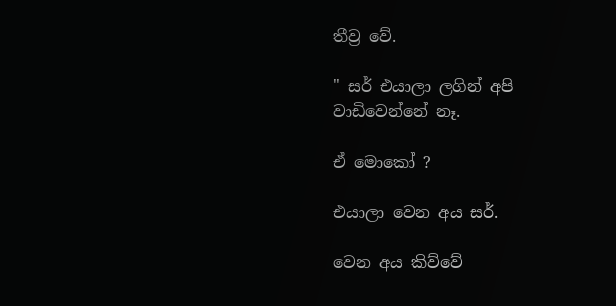තීව්‍ර වේ.

" සර් එයාලා ලගින් අපි වාඩිවෙන්නේ නෑ.

ඒ මොකෝ ?

එයාලා වෙන අය සර්.

වෙන අය කිව්වේ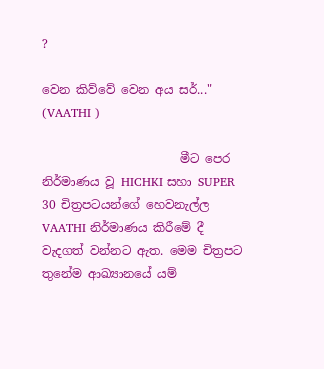?

වෙන කිව්වේ වෙන අය සර්..."  (VAATHI )

                       මීට පෙර නිර්මාණය වූ HICHKI සහා SUPER 30 චිත්‍රපටයන්ගේ හෙවනැල්ල VAATHI නිර්මාණය කිරීමේ දී වැදගත් වන්නට ඇත. මෙම චිත්‍රපට තුනේම ආඛ්‍යානයේ යම්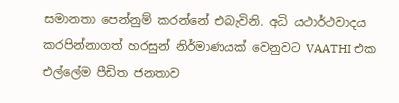සමානතා පෙන්නුම් කරන්නේ එබැවිනි. අධි යථාර්ථවාදය කරපින්නාගත් හරසුන් නිර්මාණයක් වෙනුවට VAATHI එක එල්ලේම පීඩිත ජනතාව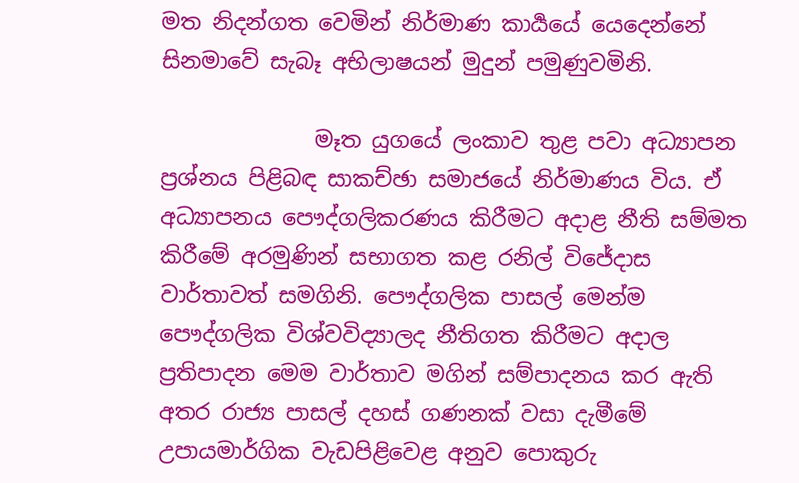මත නිදන්ගත වෙමින් නිර්මාණ කාර්‍යයේ යෙදෙන්නේ සිනමාවේ සැබෑ අභිලාෂයන් මුදුන් පමුණුවමිනි.

              මෑත යුගයේ ලංකාව තුළ පවා අධ්‍යාපන ප්‍රශ්නය පිළිබඳ සාකච්ඡා සමාජයේ නිර්මාණය විය. ඒ අධ්‍යාපනය පෞද්ගලිකරණය කිරීමට අදාළ නීති සම්මත කිරීමේ අරමුණින් සභාගත කළ රනිල් විජේදාස වාර්තාවත් සමගිනි. පෞද්ගලික පාසල් මෙන්ම පෞද්ගලික විශ්වවිද්‍යාලද නීතිගත කිරීමට අදාල ප්‍රතිපාදන මෙම වාර්තාව මගින් සම්පාදනය කර ඇති අතර රාජ්‍ය පාසල් දහස් ගණනක් වසා දැමීමේ උපායමාර්ගික වැඩපිළිවෙළ අනුව පොකුරු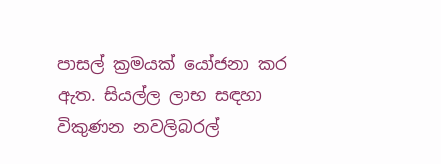පාසල් ක්‍රමයක් යෝජනා කර ඇත. සියල්ල ලාභ සඳහා විකුණන නවලිබරල්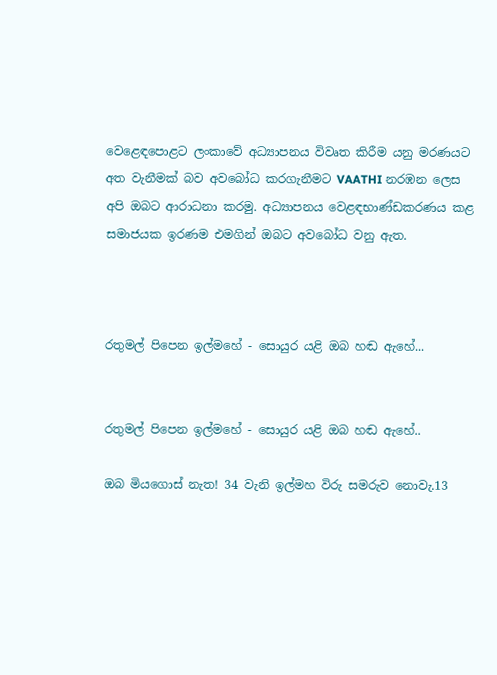වෙළෙඳපොළට ලංකාවේ අධ්‍යාපනය විවෘත කිරීම යනු මරණයට අත වැනීමක් බව අවබෝධ කරගැනීමට VAATHI නරඹන ලෙස අපි ඔබට ආරාධනා කරමු. අධ්‍යාපනය වෙළඳභාණ්ඩකරණය කළ සමාජයක ඉරණම එමගින් ඔබට අවබෝධ වනු ඇත.



රතුමල් පිපෙන ඉල්මහේ - සොයුර යළි ඔබ හඬ ඇහේ...


රතුමල් පිපෙන ඉල්මහේ - සොයුර යළි ඔබ හඬ ඇහේ..

ඔබ මියගොස් නැත! 34 වැනි ඉල්මහ විරු සමරුව නොවැ.13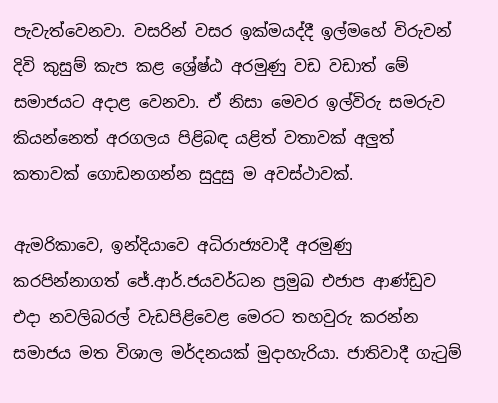පැවැත්වෙනවා. වසරින් වසර ඉක්මයද්දී ඉල්මහේ විරුවන් දිවි කුසුම් කැප කළ ශ්‍රේෂ්ඨ අරමුණු වඩ වඩාත් මේ සමාජයට අදාළ වෙනවා. ඒ නිසා මෙවර ඉල්විරු සමරුව කියන්නෙත් අරගලය පිළිබඳ යළිත් වතාවක් අලුත් කතාවක් ගොඩනගන්න සුදුසු ම අවස්ථාවක්.

ඇමරිකාවෙ, ඉන්දියාවෙ අධිරාජ්‍යවාදී අරමුණු කරපින්නාගත් ජේ.ආර්.ජයවර්ධන ප්‍රමුඛ එජාප ආණ්ඩුව එදා නවලිබරල් වැඩපිළිවෙළ මෙරට තහවුරු කරන්න සමාජය මත විශාල මර්දනයක් මුදාහැරියා. ජාතිවාදී ගැටුම්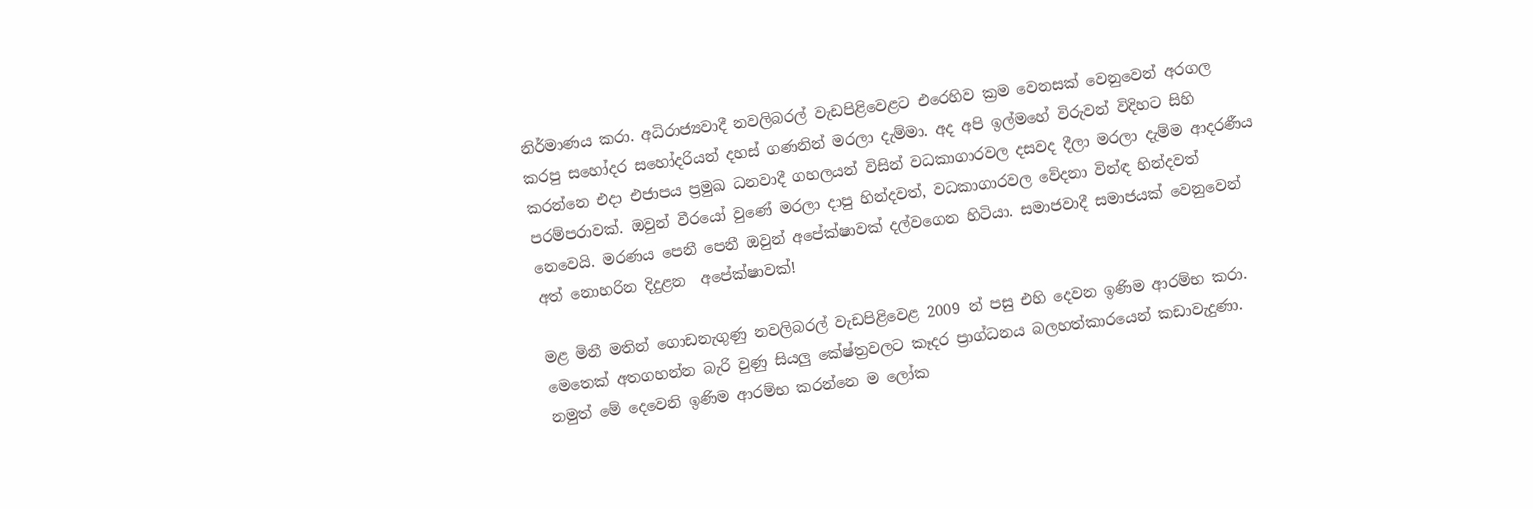නිර්මාණය කරා. අධිරාජ්‍යවාදී නවලිබරල් වැඩපිළිවෙළට එරෙහිව ක්‍රම වෙනසක් වෙනුවෙන් අරගල කරපු සහෝදර සහෝදරියන් දහස් ගණනින් මරලා දැම්මා. අද අපි ඉල්මහේ විරුවන් විදිහට සිහි කරන්නෙ එදා එජාපය ප්‍රමුඛ ධනවාදී ගහලයන් විසින් වධකාගාරවල දසවද දීලා මරලා දැම්ම ආදරණීය පරම්පරාවක්. ඔවුන් වීරයෝ වුණේ මරලා දාපු හින්දවත්, වධකාගාරවල වේදනා වින්ඳ හින්දවත් නෙවෙයි. මරණය පෙනී පෙනී ඔවුන් අපේක්ෂාවක් දල්වගෙන හිටියා. සමාජවාදී සමාජයක් වෙනුවෙන් අත් නොහරින දිදුළන  අපේක්ෂාවක්!

මළ මිනී මතින් ගොඩනැගුණු නවලිබරල් වැඩපිළිවෙළ 2009 න් පසු එහි දෙවන ඉණිම ආරම්භ කරා. මෙතෙක් අතගහන්න බැරි වුණු සියලු කේෂ්ත්‍රවලට කෑදර ප්‍රාග්ධනය බලහත්කාරයෙන් කඩාවැදුණා. නමුත් මේ දෙවෙනි ඉණිම ආරම්භ කරන්නෙ ම ලෝක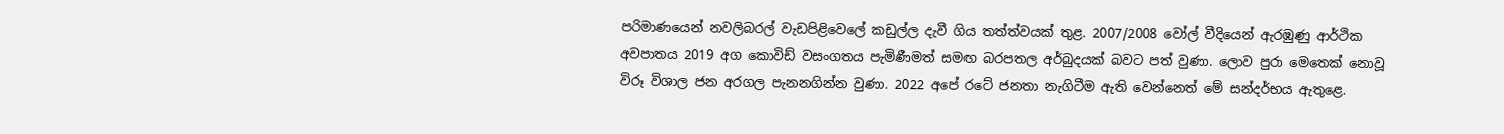පරිමාණයෙන් නවලිබරල් වැඩපිළිවෙලේ කඩුල්ල දැවී ගිය තත්ත්වයක් තුළ. 2007/2008 වෝල් වීදියෙන් ඇරඹුණු ආර්ථික අවපාතය 2019 අග කොවිඩ් වසංගතය පැමිණීමත් සමඟ බරපතල අර්බුදයක් බවට පත් වුණා. ලොව පුරා මෙතෙක් නොවූ විරූ විශාල ජන අරගල පැනනගින්න වුණා. 2022 අපේ රටේ ජනතා නැගිටීම ඇති වෙන්නෙත් මේ සන්දර්භය ඇතුළෙ.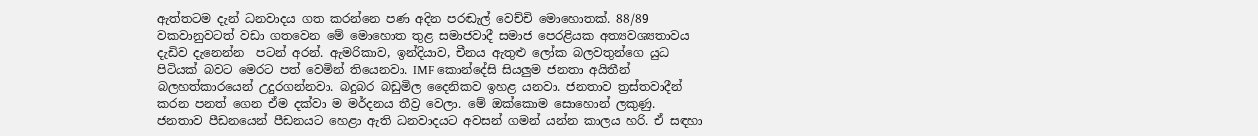ඇත්තටම දැන් ධනවාදය ගත කරන්නෙ පණ අදින පරඬැල් වෙච්චි මොහොතක්. 88/89 වකවානුවටත් වඩා ගතවෙන මේ මොහොත තුළ සමාජවාදී සමාජ පෙරළියක අත්‍යවශ්‍යතාවය දැඩිව දැනෙන්න  පටන් අරන්. ඇමරිකාව, ඉන්දියාව, චීනය ඇතුළු ලෝක බලවතුන්ගෙ යුධ පිටියක් බවට මෙරට පත් වෙමින් තියෙනවා. IMF කොන්දේසි සියලුම ජනතා අයිතීන් බලහත්කාරයෙන් උදුරගන්නවා. බදුබර බඩුමිල දෛනිකව ඉහළ යනවා. ජනතාව ත්‍රස්තවාදීන් කරන පනත් ගෙන ඒම දක්වා ම මර්දනය තීව්‍ර වෙලා. මේ ඔක්කොම සොහොන් ලකුණු.
ජනතාව පීඩනයෙන් පීඩනයට හෙළා ඇති ධනවාදයට අවසන් ගමන් යන්න කාලය හරි. ඒ සඳහා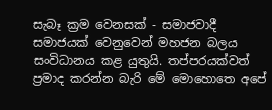සැබෑ ක්‍රම වෙනසක් - සමාජවාදී සමාජයක් වෙනුවෙන් මහජන බලය සංවිධානය කළ යුතුයි. තප්පරයක්වත් ප්‍රමාද කරන්න බැරි මේ මොහොතෙ අපේ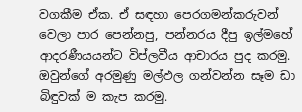වගකීම ඒක. ඒ සඳහා පෙරගමන්කරුවන් වෙලා පාර පෙන්නපු, පන්නරය දීපු ඉල්මහේ ආදරණීයයන්ට විප්ලවීය ආචාරය පුද කරමු. ඔවුන්ගේ අරමුණු මල්ඵල ගන්වන්න සෑම ඩා බිඳුවක් ම කැප කරමු.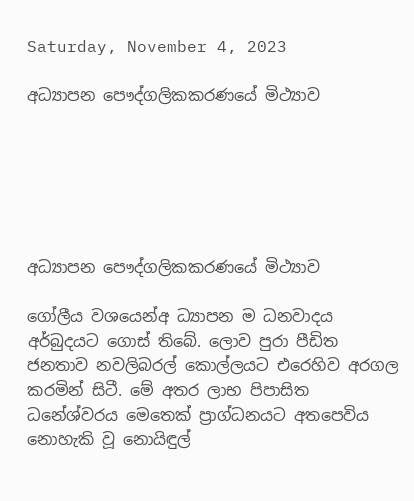Saturday, November 4, 2023

අධ්‍යාපන පෞද්ගලිකකරණයේ මිථ්‍යාව






අධ්‍යාපන පෞද්ගලිකකරණයේ මිථ්‍යාව

ගෝලීය වශයෙන්අ ධ්‍යාපන ම ධනවාදය අර්බුදයට ගොස් තිබේ. ලොව පුරා පීඩිත ජනතාව නවලිබරල් කොල්ලයට එරෙහිව අරගල කරමින් සිටී. මේ අතර ලාභ පිපාසිත ධනේශ්වරය මෙතෙක් ප්‍රාග්ධනයට අතපෙවිය නොහැකි වූ නොයිඳුල්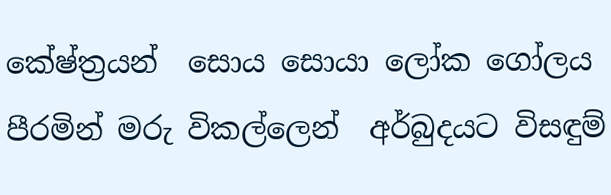කේෂ්ත්‍රයන්  සොය සොයා ලෝක ගෝලය පීරමින් මරු විකල්ලෙන්  අර්බුදයට විසඳුම්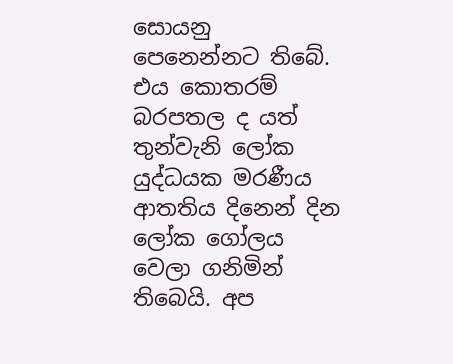සොයනු පෙනෙන්නට තිබේ. එය කොතරම් බරපතල ද යත් තුන්වැනි ලෝක යුද්ධයක මරණීය ආතතිය දිනෙන් දින ලෝක ගෝලය වෙලා ගනිමින් තිබෙයි. අප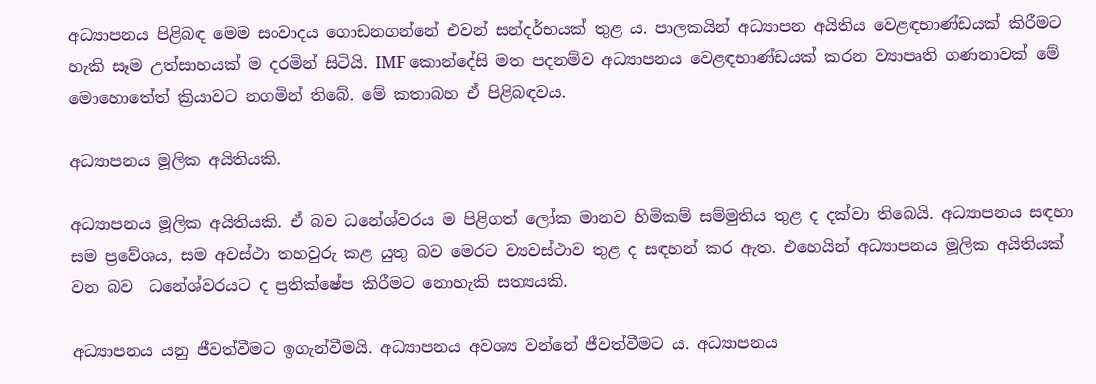අධ්‍යාපනය පිළිබඳ මෙම සංවාදය ගොඩනගන්නේ එවන් සන්දර්භයක් තුළ ය. පාලකයින් අධ්‍යාපන අයිතිය වෙළඳභාණ්ඩයක් කිරීමට හැකි සෑම උත්සාහයක් ම දරමින් සිටියි. IMF කොන්දේසි මත පදනම්ව අධ්‍යාපනය වෙළඳභාණ්ඩයක් කරන ව්‍යාපෘති ගණනාවක් මේ මොහොතේත් ක්‍රියාවට නගමින් තිබේ. මේ කතාබහ ඒ පිළිබඳවය.

අධ්‍යාපනය මූලික අයිතියකි.

අධ්‍යාපනය මූලික අයිතියකි. ඒ බව ධනේශ්වරය ම පිළිගත් ලෝක මානව හිමිකම් සම්මුතිය තුළ ද දක්වා තිබෙයි. අධ්‍යාපනය සඳහා සම ප්‍රවේශය, සම අවස්ථා තහවුරු කළ යුතු බව මෙරට ව්‍යවස්ථාව තුළ ද සඳහන් කර ඇත. එහෙයින් අධ්‍යාපනය මූලික අයිතියක් වන බව  ධනේශ්වරයට ද ප්‍රතික්ෂේප කිරීමට නොහැකි සත්‍යයකි.

අධ්‍යාපනය යනු ජීවත්වීමට ඉගැන්වීමයි. අධ්‍යාපනය අවශ්‍ය වන්නේ ජීවත්වීමට ය. අධ්‍යාපනය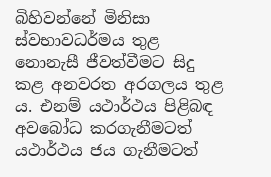බිහිවන්නේ මිනිසා ස්වභාවධර්මය තුළ නොනැසී ජීවත්වීමට සිදු කළ අනවරත අරගලය තුළ ය. එනම් යථාර්ථය පිළිබඳ අවබෝධ කරගැනීමටත් යථාර්ථය ජය ගැනීමටත්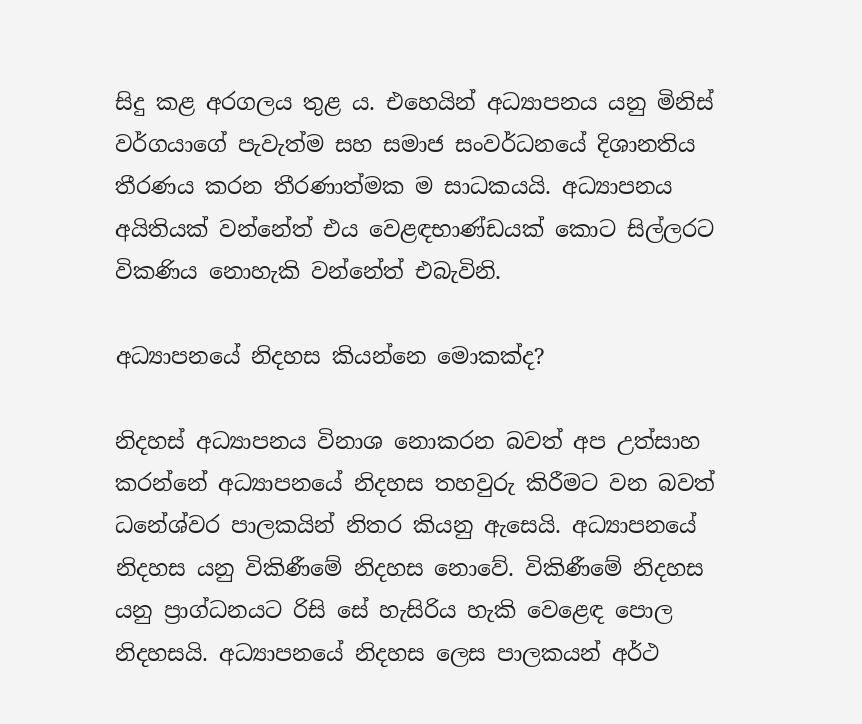සිදු කළ අරගලය තුළ ය. එහෙයින් අධ්‍යාපනය යනු මිනිස් වර්ගයාගේ පැවැත්ම සහ සමාජ සංවර්ධනයේ දිශානතිය තීරණය කරන තීරණාත්මක ම සාධකයයි. අධ්‍යාපනය අයිතියක් වන්නේත් එය වෙළඳභාණ්ඩයක් කොට සිල්ලරට විකණිය නොහැකි වන්නේත් එබැවිනි.

අධ්‍යාපනයේ නිදහස කියන්නෙ මොකක්ද?

නිදහස් අධ්‍යාපනය විනාශ නොකරන බවත් අප උත්සාහ කරන්නේ අධ්‍යාපනයේ නිදහස තහවුරු කිරීමට වන බවත් ධනේශ්වර පාලකයින් නිතර කියනු ඇසෙයි. අධ්‍යාපනයේ නිදහස යනු විකිණීමේ නිදහස නොවේ. විකිණීමේ නිදහස යනු ප්‍රාග්ධනයට රිසි සේ හැසිරිය හැකි වෙළෙඳ පොල නිදහසයි. අධ්‍යාපනයේ නිදහස ලෙස පාලකයන් අර්ථ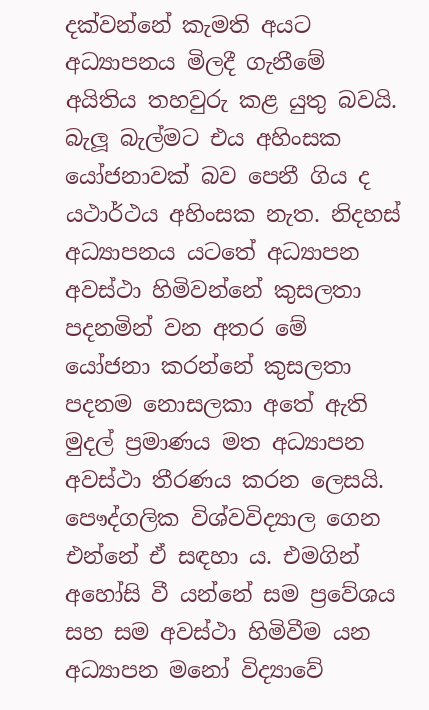දක්වන්නේ කැමති අයට අධ්‍යාපනය මිලදී ගැනීමේ අයිතිය තහවුරු කළ යුතු බවයි. බැලූ බැල්මට එය අහිංසක යෝජනාවක් බව පෙනී ගිය ද යථාර්ථය අහිංසක නැත. නිදහස් අධ්‍යාපනය යටතේ අධ්‍යාපන අවස්ථා හිමිවන්නේ කුසලතා පදනමින් වන අතර මේ යෝජනා කරන්නේ කුසලතා පදනම නොසලකා අතේ ඇති මුදල් ප්‍රමාණය මත අධ්‍යාපන අවස්ථා තීරණය කරන ලෙසයි. පෞද්ගලික විශ්වවිද්‍යාල ගෙන එන්නේ ඒ සඳහා ය. එමගින් අහෝසි වී යන්නේ සම ප්‍රවේශය සහ සම අවස්ථා හිමිවීම යන අධ්‍යාපන මනෝ විද්‍යාවේ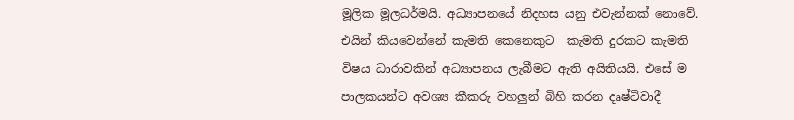මූලික මූලධර්මයි. අධ්‍යාපනයේ නිදහස යනු එවැන්නක් නොවේ. එයින් කියවෙන්නේ කැමති කෙනෙකුට  කැමති දුරකට කැමති විෂය ධාරාවකින් අධ්‍යාපනය ලැබීමට ඇති අයිතියයි. එසේ ම පාලකයන්ට අවශ්‍ය කීකරු වහලුන් බිහි කරන දෘෂ්ටිවාදී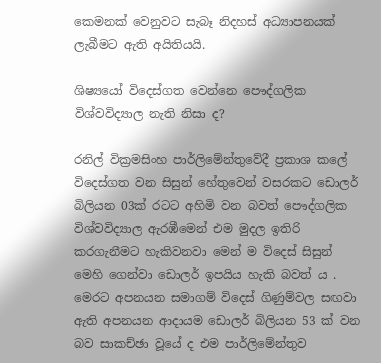කෙමනක් වෙනුවට සැබෑ නිදහස් අධ්‍යාපනයක් ලැබීමට ඇති අයිතියයි.

ශිෂ්‍යයෝ විදෙස්ගත වෙන්නෙ පෞද්ගලික විශ්වවිද්‍යාල නැති නිසා ද?

රනිල් වික්‍රමසිංහ පාර්ලිමේන්තුවේදී ප්‍රකාශ කලේ විදෙස්ගත වන සිසුන් හේතුවෙන් වසරකට ඩොලර් බිලියන 03ක් රටට අහිමි වන බවත් පෞද්ගලික විශ්වවිද්‍යාල ඇරඹීමෙන් එම මුදල ඉතිරි කරගැනීමට හැකිවනවා මෙන් ම විදෙස් සිසුන් මෙහි ගෙන්වා ඩොලර් ඉපයිය හැකි බවත් ය . මෙරට අපනයන සමාගම් විදෙස් ගිණුම්වල සඟවා ඇති අපනයන ආදායම ඩොලර් බිලියන 53 ක් වන බව සාකච්ඡා වූයේ ද එම පාර්ලිමේන්තුව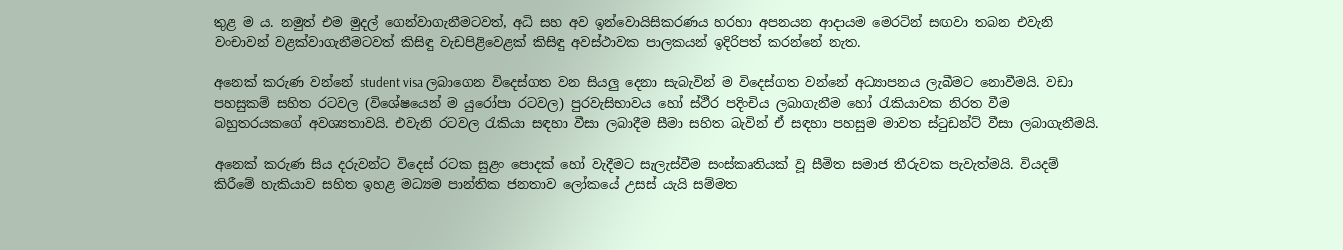තුළ ම ය. නමුත් එම මුදල් ගෙන්වාගැනීමටවත්, අධි සහ අව ඉන්වොයිසිකරණය හරහා අපනයන ආදායම මෙරටින් සඟවා තබන එවැනි වංචාවන් වළක්වාගැනීමටවත් කිසිඳු වැඩපිළිවෙළක් කිසිඳු අවස්ථාවක පාලකයන් ඉදිරිපත් කරන්නේ නැත.

අනෙක් කරුණ වන්නේ student visa ලබාගෙන විදෙස්ගත වන සියලු දෙනා සැබැවින් ම විදෙස්ගත වන්නේ අධ්‍යාපනය ලැබීමට නොවීමයි. වඩා පහසුකම් සහිත රටවල (විශේෂයෙන් ම යුරෝපා රටවල) පුරවැසිභාවය හෝ ස්ථීර පදිංචිය ලබාගැනීම හෝ රැකියාවක නිරත වීම බහුතරයකගේ අවශ්‍යතාවයි. එවැනි රටවල රැකියා සඳහා වීසා ලබාදීම සීමා සහිත බැවින් ඒ සඳහා පහසුම මාවත ස්ටුඩන්ට් වීසා ලබාගැනීමයි.

අනෙක් කරුණ සිය දරුවන්ට විදෙස් රටක සුළං පොදක් හෝ වැදීමට සැලැස්වීම සංස්කෘතියක් වූ සීමිත සමාජ තීරුවක පැවැත්මයි. වියදම් කිරීමේ හැකියාව සහිත ඉහළ මධ්‍යම පාන්තික ජනතාව ලෝකයේ උසස් යැයි සම්මත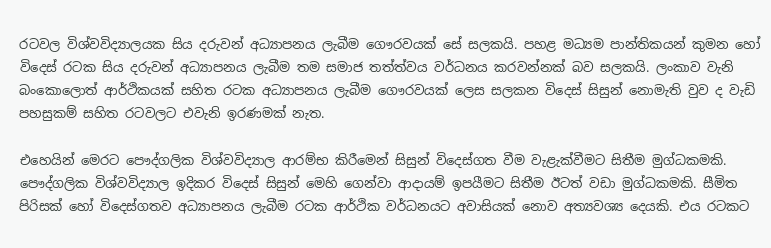රටවල විශ්වවිද්‍යාලයක සිය දරුවන් අධ්‍යාපනය ලැබීම ගෞරවයක් සේ සලකයි. පහළ මධ්‍යම පාන්තිකයන් කුමන හෝ විදෙස් රටක සිය දරුවන් අධ්‍යාපනය ලැබීම තම සමාජ තත්ත්වය වර්ධනය කරවන්නක් බව සලකයි. ලංකාව වැනි බංකොලොත් ආර්ථිකයක් සහිත රටක අධ්‍යාපනය ලැබීම ගෞරවයක් ලෙස සලකන විදෙස් සිසුන් නොමැති වුව ද වැඩි පහසුකම් සහිත රටවලට එවැනි ඉරණමක් නැත.

එහෙයින් මෙරට පෞද්ගලික විශ්වවිද්‍යාල ආරම්භ කිරීමෙන් සිසුන් විදෙස්ගත වීම වැළැක්වීමට සිතීම මුග්ධකමකි. පෞද්ගලික විශ්වවිද්‍යාල ඉදිකර විදෙස් සිසුන් මෙහි ගෙන්වා ආදායම් ඉපයීමට සිතීම ඊටත් වඩා මුග්ධකමකි. සීමිත පිරිසක් හෝ විදෙස්ගතව අධ්‍යාපනය ලැබීම රටක ආර්ථික වර්ධනයට අවාසියක් නොව අත්‍යවශ්‍ය දෙයකි. එය රටකට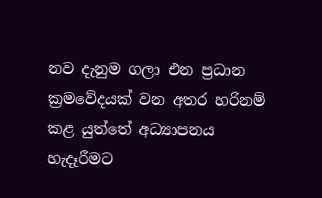නව දැනුම ගලා එන ප්‍රධාන ක්‍රමවේදයක් වන අතර හරිනම් කළ යුත්තේ අධ්‍යාපනය හැදෑරීමට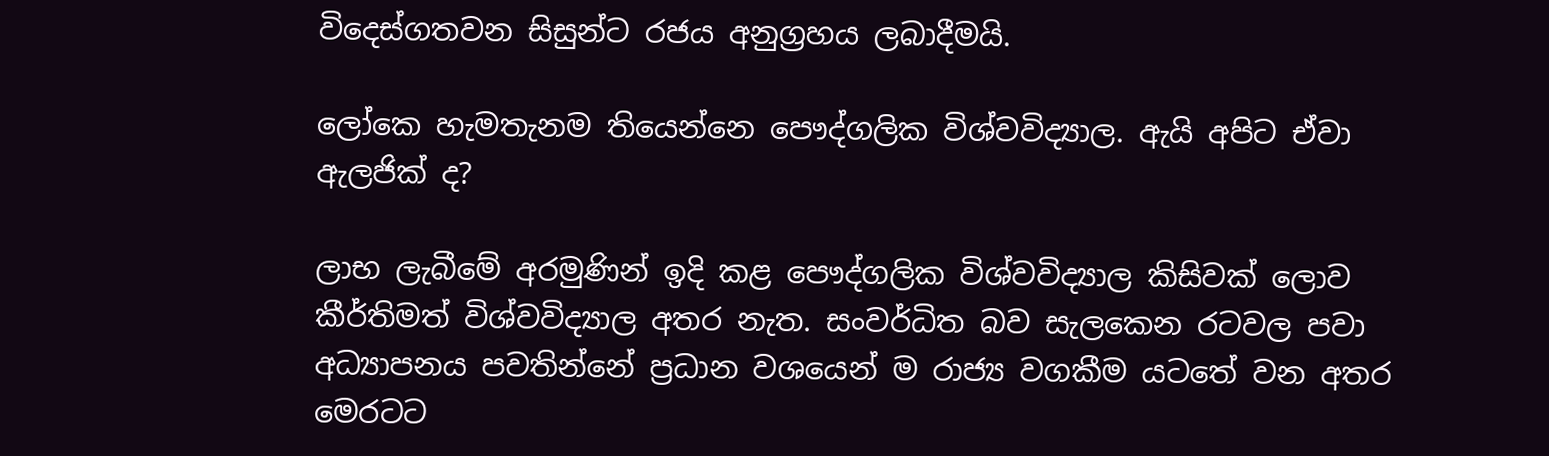විදෙස්ගතවන සිසුන්ට රජය අනුග්‍රහය ලබාදීමයි.

ලෝකෙ හැමතැනම තියෙන්නෙ පෞද්ගලික විශ්වවිද්‍යාල. ඇයි අපිට ඒවා ඇලජික් ද?

ලාභ ලැබීමේ අරමුණින් ඉදි කළ පෞද්ගලික විශ්වවිද්‍යාල කිසිවක් ලොව කීර්තිමත් විශ්වවිද්‍යාල අතර නැත. සංවර්ධිත බව සැලකෙන රටවල පවා අධ්‍යාපනය පවතින්නේ ප්‍රධාන වශයෙන් ම රාජ්‍ය වගකීම යටතේ වන අතර මෙරටට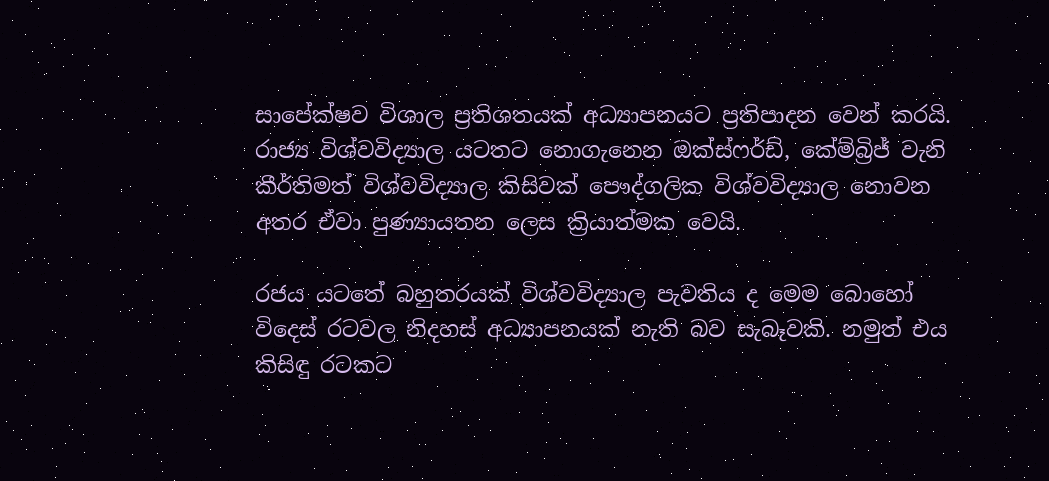සාපේක්ෂව විශාල ප්‍රතිශතයක් අධ්‍යාපනයට ප්‍රතිපාදන වෙන් කරයි. රාජ්‍ය විශ්වවිද්‍යාල යටතට නොගැනෙන ඔක්ස්ෆර්ඩ්, කේම්බ්‍රිජ් වැනි කීර්තිමත් විශ්වවිද්‍යාල කිසිවක් පෞද්ගලික විශ්වවිද්‍යාල නොවන අතර ඒවා පුණ්‍යායතන ලෙස ක්‍රියාත්මක වෙයි.

රජය යටතේ බහුතරයක් විශ්වවිද්‍යාල පැවතිය ද මෙම බොහෝ විදෙස් රටවල නිදහස් අධ්‍යාපනයක් නැති බව සැබෑවකි. නමුත් එය කිසිඳු රටකට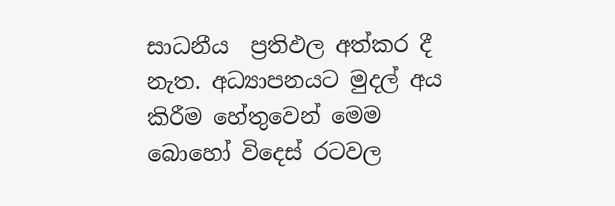සාධනීය  ප්‍රතිඵල අත්කර දී නැත. අධ්‍යාපනයට මුදල් අය කිරීම හේතුවෙන් මෙම බොහෝ විදෙස් රටවල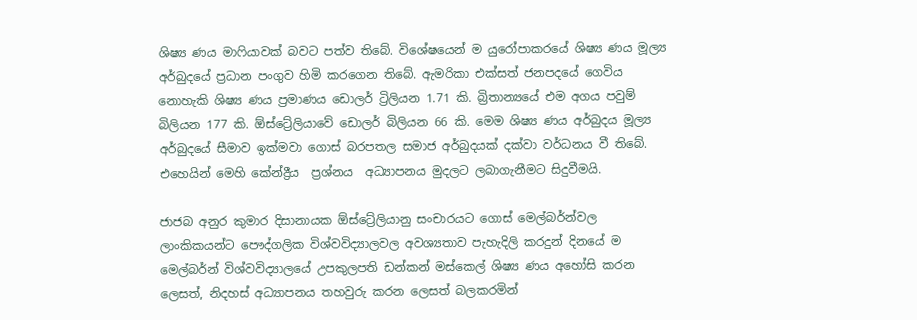ශිෂ්‍ය ණය මාෆියාවක් බවට පත්ව තිබේ. විශේෂයෙන් ම යුරෝපාකරයේ ශිෂ්‍ය ණය මූල්‍ය අර්බුදයේ ප්‍රධාන පංගුව හිමි කරගෙන තිබේ. ඇමරිකා එක්සත් ජනපදයේ ගෙවිය නොහැකි ශිෂ්‍ය ණය ප්‍රමාණය ඩොලර් ට්‍රිලියන 1.71 කි. බ්‍රිතාන්‍යයේ එම අගය පවුම් බිලියන 177 කි. ඕස්ට්‍රේලියාවේ ඩොලර් බිලියන 66 කි. මෙම ශිෂ්‍ය ණය අර්බුදය මූල්‍ය අර්බුදයේ සීමාව ඉක්මවා ගොස් බරපතල සමාජ අර්බුදයක් දක්වා වර්ධනය වී තිබේ. එහෙයින් මෙහි කේන්ද්‍රීය  ප්‍රශ්නය  අධ්‍යාපනය මුදලට ලබාගැනීමට සිදුවීමයි.

ජාජබ අනුර කුමාර දිසානායක ඕස්ට්‍රේලියානු සංචාරයට ගොස් මෙල්බර්න්වල ලාංකිකයන්ට පෞද්ගලික විශ්වවිද්‍යාලවල අවශ්‍යතාව පැහැදිලි කරදුන් දිනයේ ම මෙල්බර්න් විශ්වවිද්‍යාලයේ උපකුලපති ඩන්කන් මස්කෙල් ශිෂ්‍ය ණය අහෝසි කරන ලෙසත්, නිදහස් අධ්‍යාපනය තහවුරු කරන ලෙසත් බලකරමින්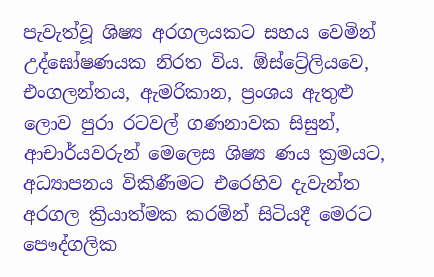පැවැත්වූ ශිෂ්‍ය අරගලයකට සහය වෙමින් උද්ඝෝෂණයක නිරත විය. ඕස්ට්‍රේලියවෙ, එංගලන්තය, ඇමරිකාන, ප්‍රංශය ඇතුළු ලොව පුරා රටවල් ගණනාවක සිසුන්, ආචාර්යවරුන් මෙලෙස ශිෂ්‍ය ණය ක්‍රමයට, අධ්‍යාපනය විකිණීමට එරෙහිව දැවැන්ත අරගල ක්‍රියාත්මක කරමින් සිටියදී මෙරට පෞද්ගලික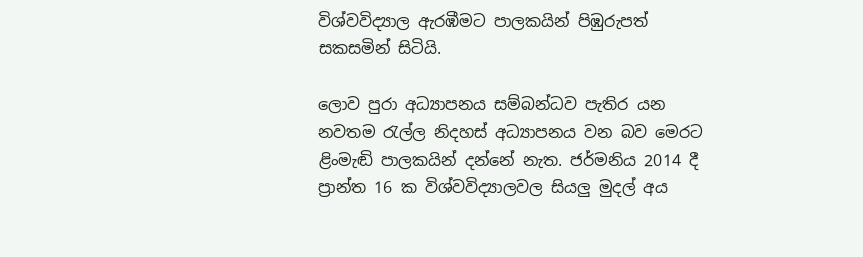විශ්වවිද්‍යාල ඇරඹීමට පාලකයින් පිඹුරුපත් සකසමින් සිටියි.

ලොව පුරා අධ්‍යාපනය සම්බන්ධව පැතිර යන නවතම රැල්ල නිදහස් අධ්‍යාපනය වන බව මෙරට ළිංමැඬි පාලකයින් දන්නේ නැත. ජර්මනිය 2014 දී ප්‍රාන්ත 16 ක විශ්වවිද්‍යාලවල සියලු මුදල් අය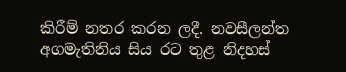කිරීම් නතර කරන ලදී. නවසීලන්ත අගමැතිනිය සිය රට තුළ නිදහස්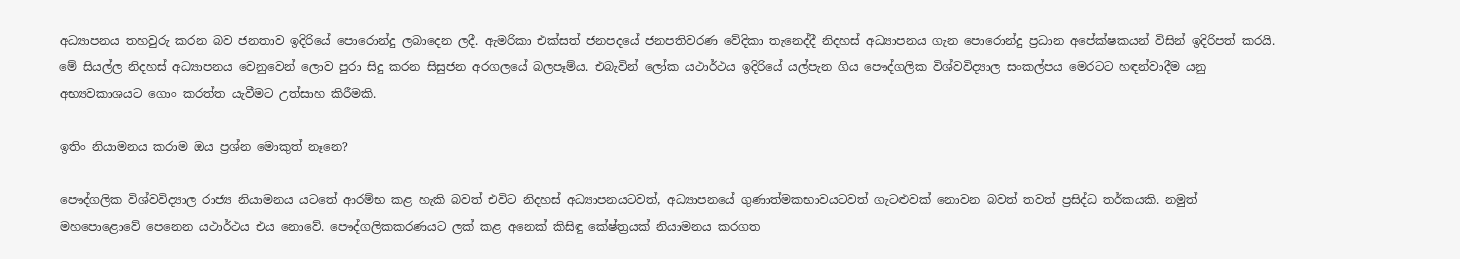අධ්‍යාපනය තහවුරු කරන බව ජනතාව ඉදිරියේ පොරොන්දු ලබාදෙන ලදී. ඇමරිකා එක්සත් ජනපදයේ ජනපතිවරණ වේදිකා තැනෙද්දී නිදහස් අධ්‍යාපනය ගැන පොරොන්දු ප්‍රධාන අපේක්ෂකයන් විසින් ඉදිරිපත් කරයි. මේ සියල්ල නිදහස් අධ්‍යාපනය වෙනුවෙන් ලොව පුරා සිදු කරන සිසුජන අරගලයේ බලපෑම්ය. එබැවින් ලෝක යථාර්ථය ඉදිරියේ යල්පැන ගිය පෞද්ගලික විශ්වවිද්‍යාල සංකල්පය මෙරටට හඳන්වාදීම යනු අභ්‍යවකාශයට ගොං කරත්ත යැවීමට උත්සාහ කිරීමකි.

ඉතිං නියාමනය කරාම ඔය ප්‍රශ්න මොකුත් නෑනෙ?

පෞද්ගලික විශ්වවිද්‍යාල රාජ්‍ය නියාමනය යටතේ ආරම්භ කළ හැකි බවත් එවිට නිදහස් අධ්‍යාපනයටවත්, අධ්‍යාපනයේ ගුණාත්මකභාවයටවත් ගැටළුවක් නොවන බවත් තවත් ප්‍රසිද්ධ තර්කයකි. නමුත් මහපොළොවේ පෙනෙන යථාර්ථය එය නොවේ. පෞද්ගලිකකරණයට ලක් කළ අනෙක් කිසිඳු කේෂ්ත්‍රයක් නියාමනය කරගත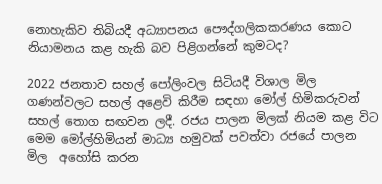නොහැකිව තිබියදී අධ්‍යාපනය පෞද්ගලිකකරණය කොට නියාමනය කළ හැකි බව පිළිගන්නේ කුමටද?

2022 ජනතාව සහල් පෝලිංවල සිටියදී විශාල මිල ගණන්වලට සහල් අළෙවි කිරීම සඳහා මෝල් හිමිකරුවන් සහල් තොග සඟවන ලදී. රජය පාලන මිලක් නියම කළ විට මෙම මෝල්හිමියන් මාධ්‍ය හමුවක් පවත්වා රජයේ පාලන මිල  අහෝසි කරන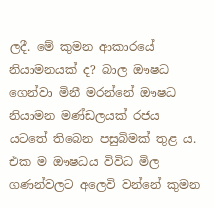ලදී. මේ කුමන ආකාරයේ නියාමනයක් ද? බාල ඖෂධ ගෙන්වා මිනී මරන්නේ ඖෂධ නියාමන මණ්ඩලයක් රජය යටතේ තිබෙන පසුබිමක් තුළ ය.  එක ම ඖෂධය විවිධ මිල ගණන්වලට අලෙවි වන්නේ කුමන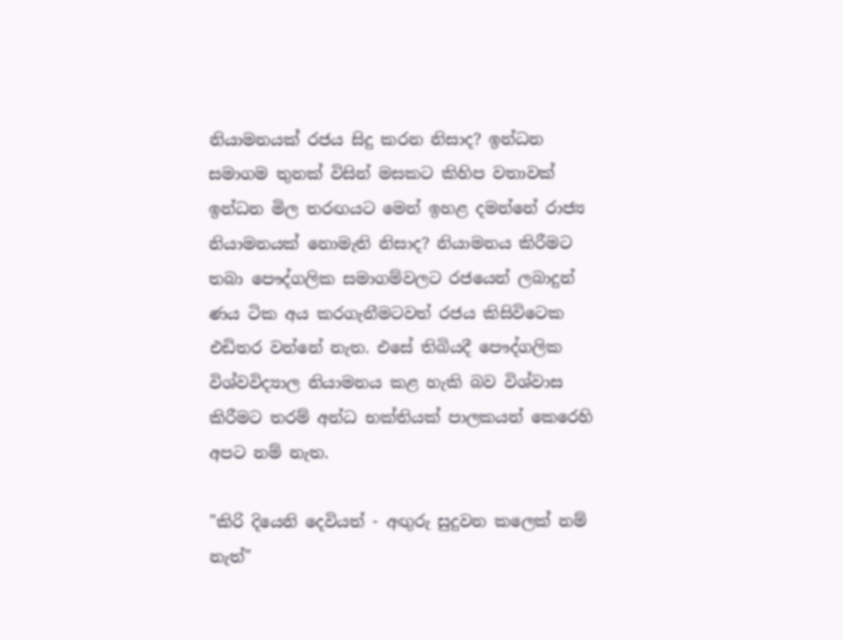නියාමනයක් රජය සිදු කරන නිසාද? ඉන්ධන සමාගම තුනක් විසින් මසකට කිහිප වතාවක් ඉන්ධන මිල තරඟයට මෙන් ඉහළ දමන්නේ රාජ්‍ය නියාමනයක් නොමැති නිසාද? නියාමනය කිරීමට තබා පෞද්ගලික සමාගම්වලට රජයෙන් ලබාදුන් ණය ටික අය කරගැනීමටවත් රජය කිසිවිටෙක එඩිතර වන්නේ නැත. එසේ තිබියදී පෞද්ගලික විශ්වවිද්‍යාල නියාමනය කළ හැකි බව විශ්වාස කිරීමට තරම් අන්ධ භක්තියක් පාලකයන් කෙරෙහි අපට නම් නැත.

"කිරි දියෙනි දෙවියත් - අඟුරු සුදුවන කලෙක් නම් නැත්"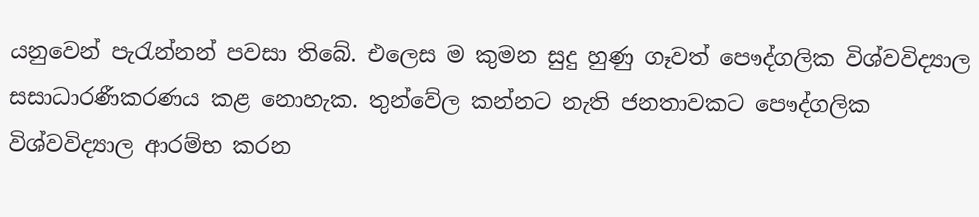යනුවෙන් පැරැන්නන් පවසා තිබේ. එලෙස ම කුමන සුදු හුණු ගෑවත් පෞද්ගලික විශ්වවිද්‍යාල සසාධාරණීකරණය කළ නොහැක. තුන්වේල කන්නට නැති ජනතාවකට පෞද්ගලික විශ්වවිද්‍යාල ආරම්භ කරන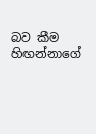බව කීම හිඟන්නාගේ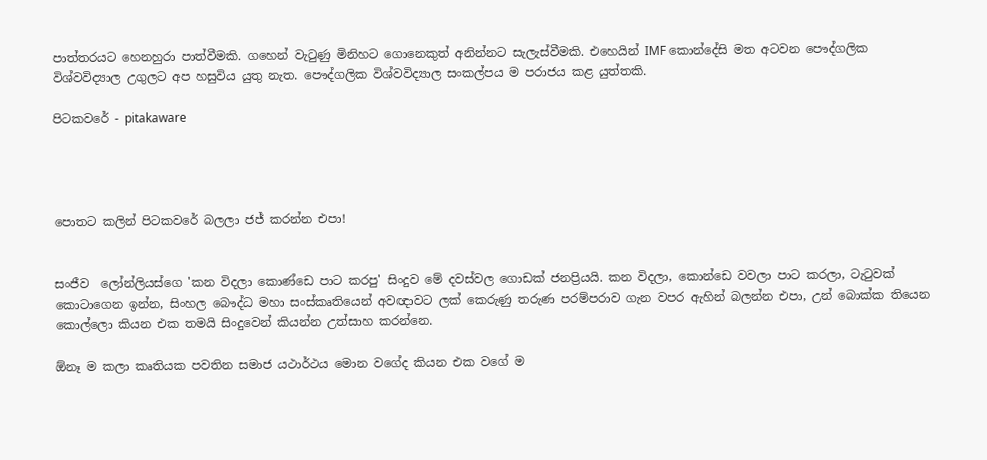පාත්තරයට හෙනහුරා පාත්වීමකි. ගහෙන් වැටුණු මිනිහට ගොනෙකුත් අනින්නට සැලැස්වීමකි. එහෙයින් IMF කොන්දේසි මත අටවන පෞද්ගලික විශ්වවිද්‍යාල උගුලට අප හසුවිය යුතු නැත. පෞද්ගලික විශ්වවිද්‍යාල සංකල්පය ම පරාජය කළ යුත්තකි.

පිටකවරේ - pitakaware




පොතට කලින් පිටකවරේ බලලා ජජ් කරන්න එපා!


සංජීව  ලෝන්ලියස්ගෙ 'කන විදලා කොණ්ඩෙ පාට කරපු' සිංදුව මේ දවස්වල ගොඩක් ජනප්‍රියයි. කන විදලා, කොන්ඩෙ වවලා පාට කරලා, ටැටුවක් කොටාගෙන ඉන්න, සිංහල බෞද්ධ මහා සංස්කෘතියෙන් අවඥාවට ලක් කෙරුණු තරුණ පරම්පරාව ගැන වපර ඇහින් බලන්න එපා, උන් බොක්ක තියෙන කොල්ලො කියන එක තමයි සිංදුවෙන් කියන්න උත්සාහ කරන්නෙ.

ඕනෑ ම කලා කෘතියක පවතින සමාජ යථාර්ථය මොන වගේද කියන එක වගේ ම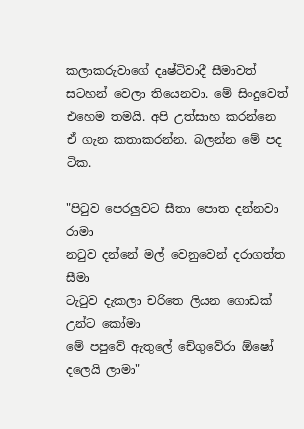කලාකරුවාගේ දෘෂ්ටිවාදී සීමාවත් සටහන් වෙලා තියෙනවා. මේ සිංදුවෙත් එහෙම තමයි. අපි උත්සාහ කරන්නෙ ඒ ගැන කතාකරන්න. බලන්න මේ පද ටික.

"පිටුව පෙරලුවට සීතා පොත දන්නවා රාමා
නටුව දන්නේ මල් වෙනුවෙන් දරාගත්ත සීමා
ටැටුව දැකලා චරිතෙ ලියන ගොඩක් උන්ට කෝමා
මේ පපුවේ ඇතුලේ චේගුවේරා ඕෂෝ දලෙයි ලාමා"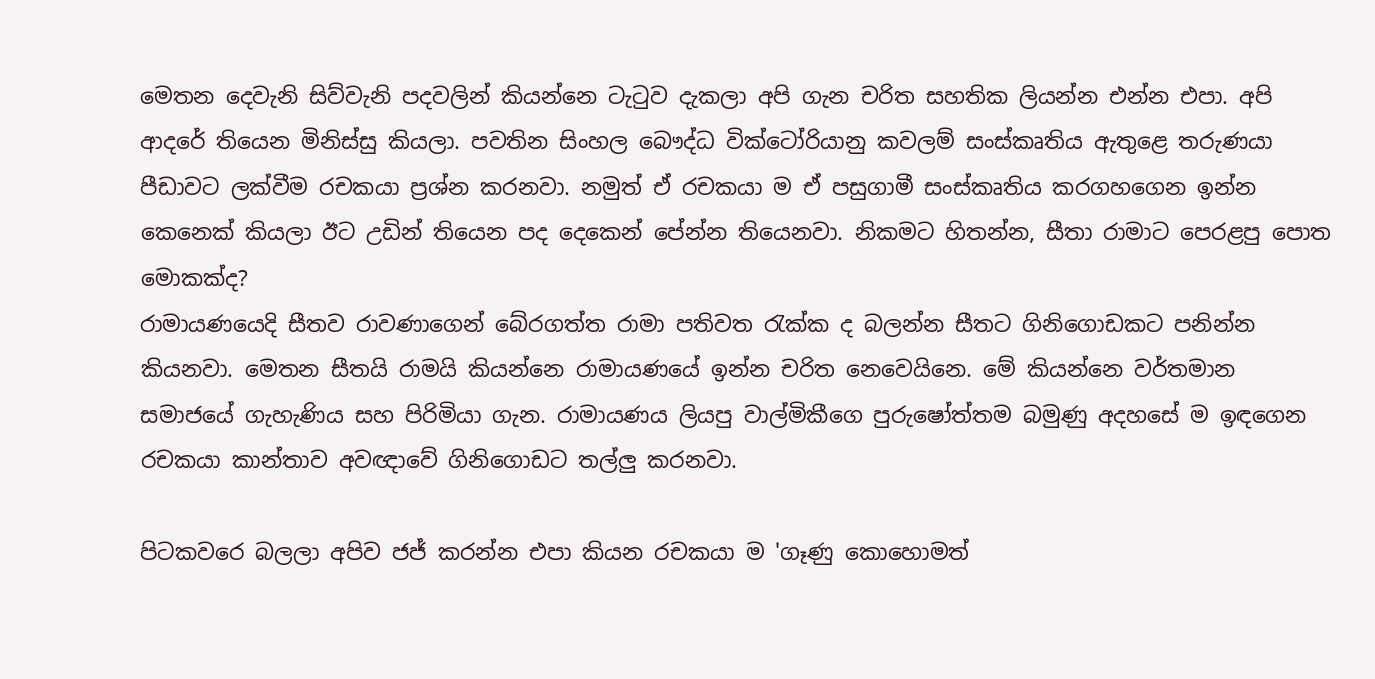මෙතන දෙවැනි සිව්වැනි පදවලින් කියන්නෙ ටැටුව දැකලා අපි ගැන චරිත සහතික ලියන්න එන්න එපා. අපි ආදරේ තියෙන මිනිස්සු කියලා. පවතින සිංහල බෞද්ධ වික්ටෝරියානු කවලම් සංස්කෘතිය ඇතුළෙ තරුණයා පීඩාවට ලක්වීම රචකයා ප්‍රශ්න කරනවා. නමුත් ඒ රචකයා ම ඒ පසුගාමී සංස්කෘතිය කරගහගෙන ඉන්න කෙනෙක් කියලා ඊට උඩින් තියෙන පද දෙකෙන් පේන්න තියෙනවා. නිකමට හිතන්න, සීතා රාමාට පෙරළපු පොත මොකක්ද?
රාමායණයෙදි සීතව රාවණාගෙන් බේරගත්ත රාමා පතිවත රැක්ක ද බලන්න සීතට ගිනිගොඩකට පනින්න කියනවා. මෙතන සීතයි රාමයි කියන්නෙ රාමායණයේ ඉන්න චරිත නෙවෙයිනෙ. මේ කියන්නෙ වර්තමාන සමාජයේ ගැහැණිය සහ පිරිමියා ගැන. රාමායණය ලියපු වාල්මිකීගෙ පුරුෂෝත්තම බමුණු අදහසේ ම ඉඳගෙන රචකයා කාන්තාව අවඥාවේ ගිනිගොඩට තල්ලු කරනවා.

පිටකවරෙ බලලා අපිව ජජ් කරන්න එපා කියන රචකයා ම 'ගෑණු කොහොමත්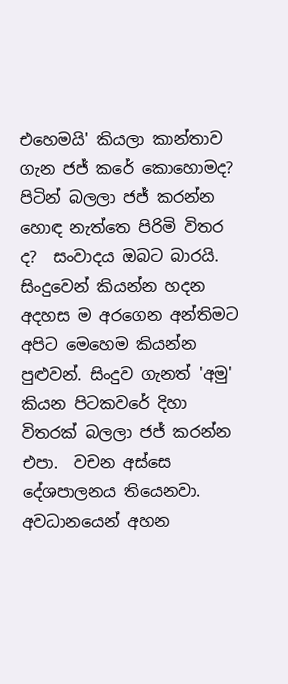එහෙමයි' කියලා කාන්තාව ගැන ජජ් කරේ කොහොමද? පිටින් බලලා ජජ් කරන්න හොඳ නැත්තෙ පිරිමි විතර ද?  සංවාදය ඔබට බාරයි. සිංදුවෙන් කියන්න හදන අදහස ම අරගෙන අන්තිමට අපිට මෙහෙම කියන්න පුළුවන්. සිංදුව ගැනත් 'අමු' කියන පිටකවරේ දිහා විතරක් බලලා ජජ් කරන්න එපා.  වචන අස්සෙ දේශපාලනය තියෙනවා. අවධානයෙන් අහන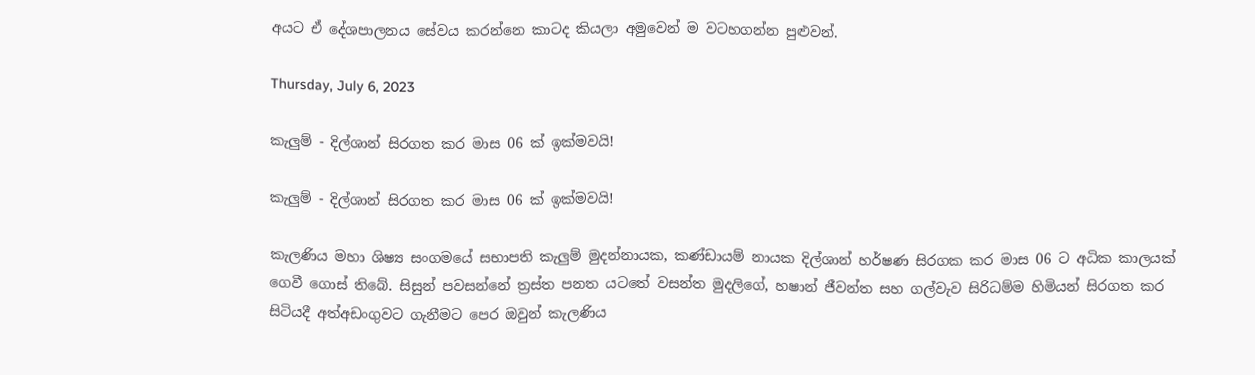අයට ඒ දේශපාලනය සේවය කරන්නෙ කාටද කියලා අමුවෙන් ම වටහගන්න පුළුවන්.

Thursday, July 6, 2023

කැලුම් - දිල්ශාන් සිරගත කර මාස 06 ක් ඉක්මවයි!

කැලුම් - දිල්ශාන් සිරගත කර මාස 06 ක් ඉක්මවයි!

කැලණිය මහා ශිෂ්‍ය සංගමයේ සභාපති කැලුම් මුදන්නායක, කණ්ඩායම් නායක දිල්ශාන් හර්ෂණ සිරගක කර මාස 06 ට අධික කාලයක් ගෙවී ගොස් තිබේ. සිසුන් පවසන්නේ ත්‍රස්ත පනත යටතේ වසන්ත මුදලිගේ, හෂාන් ජීවන්ත සහ ගල්වැව සිරිධම්ම හිමියන් සිරගත කර සිටියදී අත්අඩංගුවට ගැනීමට පෙර ඔවුන් කැලණිය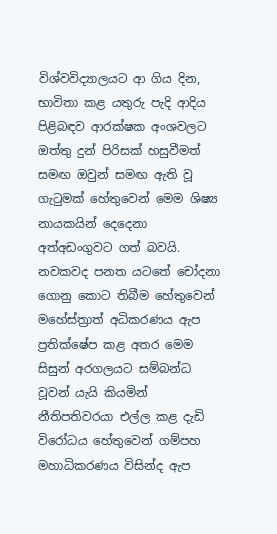විශ්වවිද්‍යාලයට ආ ගිය දින, භාවිතා කළ යතුරු පැදි ආදිය පිළිබඳව ආරක්ෂක අංශවලට ඔත්තු දුන් පිරිසක් හසුවීමත් සමඟ ඔවුන් සමඟ ඇති වූ ගැටුමක් හේතුවෙන් මෙම ශිෂ්‍ය නායකයින් දෙදෙනා අත්අඩංගුවට ගත් බවයි. නවකවද පනත යටතේ චෝදනා ගොනු කොට තිබීම හේතුවෙන් මහේස්ත්‍රාත් අධිකරණය ඇප ප්‍රතික්ෂේප කළ අතර මෙම සිසුන් අරගලයට සම්බන්ධ වූවන් යැයි කියමින් නීතිපතිවරයා එල්ල කළ දැඩි විරෝධය හේතුවෙන් ගම්පහ මහාධිකරණය විසින්ද ඇප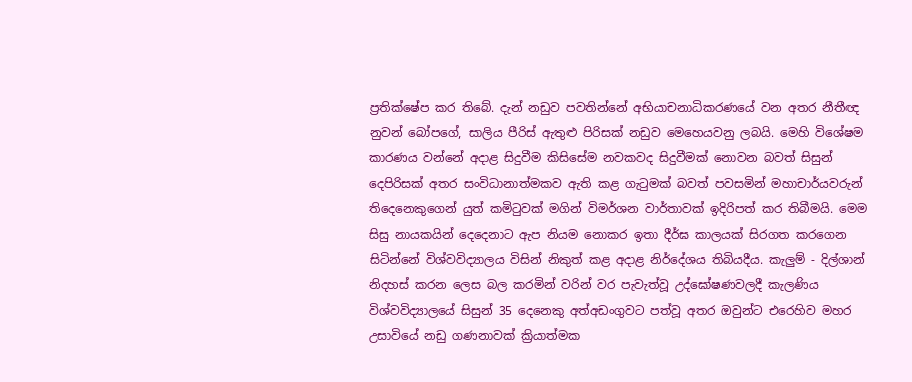ප්‍රතික්ෂේප කර තිබේ. දැන් නඩුව පවතින්නේ අභියාචනාධිකරණයේ වන අතර නීතීඥ නුවන් බෝපගේ, සාලිය පීරිස් ඇතුළු පිරිසක් නඩුව මෙහෙයවනු ලබයි. මෙහි විශේෂම කාරණය වන්නේ අදාළ සිදුවීම කිසිසේම නවකවද සිදුවීමක් නොවන බවත් සිසුන් දෙපිරිසක් අතර සංවිධානාත්මකව ඇති කළ ගැටුමක් බවත් පවසමින් මහාචාර්යවරුන් තිදෙනෙකුගෙන් යුත් කමිටුවක් මගින් විමර්ශන වාර්තාවක් ඉදිරිපත් කර තිබීමයි. මෙම සිසු නායකයින් දෙදෙනාට ඇප නියම නොකර ඉතා දීර්ඝ කාලයක් සිරගත කරගෙන සිටින්නේ විශ්වවිද්‍යාලය විසින් නිකුත් කළ අදාළ නිර්දේශය තිබියදීය. කැලුම් - දිල්ශාන් නිදහස් කරන ලෙස බල කරමින් වරින් වර පැවැත්වූ උද්ඝෝෂණවලදී කැලණිය විශ්වවිද්‍යාලයේ සිසුන් 35 දෙනෙකු අත්අඩංගුවට පත්වූ අතර ඔවුන්ට එරෙහිව මහර උසාවියේ නඩු ගණනාවක් ක්‍රියාත්මක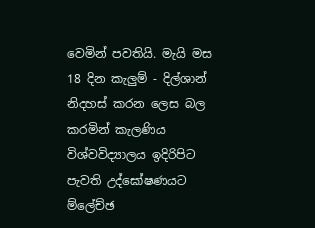වෙමින් පවතියි. මැයි මස 18 දින කැලුම් - දිල්ශාන් නිදහස් කරන ලෙස බල කරමින් කැලණිය විශ්වවිද්‍යාලය ඉදිරිපිට පැවති උද්ඝෝෂණයට ම්ලේච්ඡ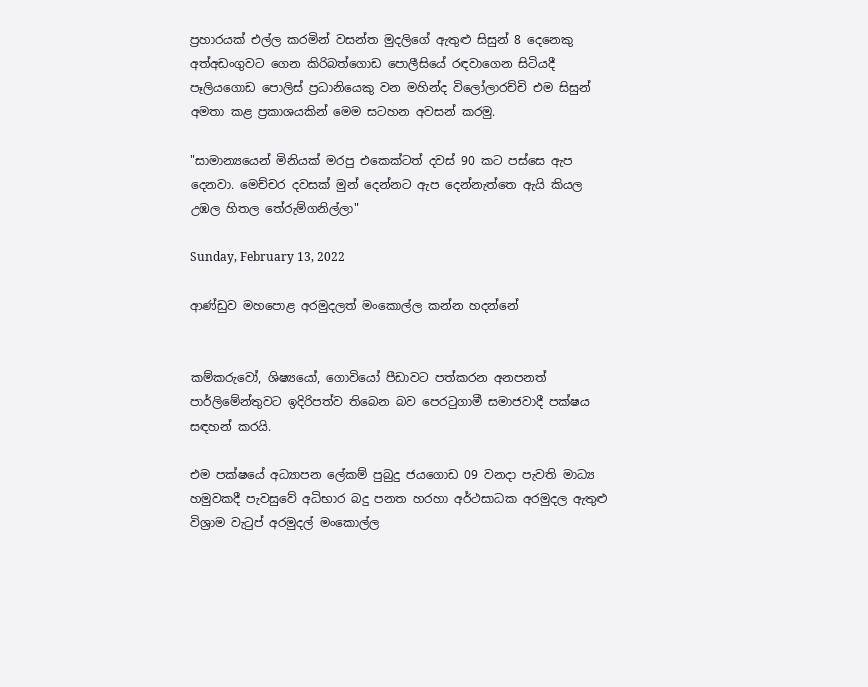ප්‍රහාරයක් එල්ල කරමින් වසන්ත මුදලිගේ ඇතුළු සිසුන් 8 දෙනෙකු අත්අඩංගුවට ගෙන කිරිබත්ගොඩ පොලීසියේ රඳවාගෙන සිටියදී පෑලියගොඩ පොලිස් ප්‍රධානියෙකු වන මහින්ද විලෝලාරච්චි එම සිසුන් අමතා කළ ප්‍රකාශයකින් මෙම සටහන අවසන් කරමු.

"සාමාන්‍යයෙන් මිනියක් මරපු එකෙක්ටත් දවස් 90 කට පස්සෙ ඇප දෙනවා. මෙච්චර දවසක් මුන් දෙන්නට ඇප දෙන්නැත්තෙ ඇයි කියල උඹල හිතල තේරුම්ගනිල්ලා"

Sunday, February 13, 2022

ආණ්ඩුව මහපොළ අරමුදලත් මංකොල්ල කන්න හදන්නේ


කම්කරුවෝ, ශිෂ්‍යයෝ, ගොවියෝ පීඩාවට පත්කරන අනපනත් පාර්ලිමේන්තුවට ඉදිරිපත්ව තිබෙන බව පෙරටුගාමී සමාජවාදී පක්ෂය සඳහන් කරයි.

එම පක්ෂයේ අධ්‍යාපන ලේකම් පුබුදු ජයගොඩ 09 වනදා පැවති මාධ්‍ය හමුවකදී පැවසුවේ අධිභාර බදු පනත හරහා අර්ථසාධක අරමුදල ඇතුළු විශ්‍රාම වැටුප් අරමුදල් මංකොල්ල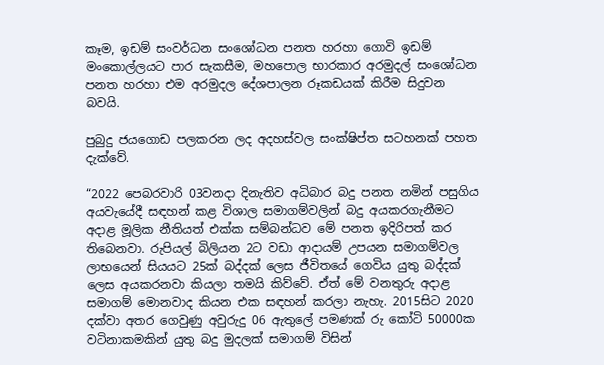කෑම, ඉඩම් සංවර්ධන සංශෝධන පනත හරහා ගොවි ඉඩම් මංකොල්ලයට පාර සැකසීම, මහපොල භාරකාර අරමුදල් සංශෝධන පනත හරහා එම අරමුදල දේශපාලන රූකඩයක් කිරීම සිදුවන බවයි.

පුබුදු ජයගොඩ පලකරන ලද අදහස්වල සංක්ෂිප්ත සටහනක් පහත දැක්වේ.

“2022 පෙබරවාරි 03වනදා දිනැතිව අධිබාර බදු පනත නමින් පසුගිය අයවැයේදී සඳහන් කළ විශාල සමාගම්වලින් බදු අයකරගැනීමට අදාළ මූලික නීතියත් එක්ක සම්බන්ධව මේ පනත ඉදිරිපත් කර තිබෙනවා. රුපියල් බිලියන 2ට වඩා ආදායම් උපයන සමාගම්වල ලාභයෙන් සියයට 25ක් බද්දක් ලෙස ජීවිතයේ ගෙවිය යුතු බද්දක් ලෙස අයකරනවා කියලා තමයි කිව්වේ. ඒත් මේ වනතුරු අදාළ සමාගම් මොනවාද කියන එක සඳහන් කරලා නැහැ. 2015සිට 2020 දක්වා අතර ගෙවුණු අවුරුදු 06 ඇතුලේ පමණක් රු කෝටි 50000ක වටිනාකමකින් යුතු බදු මුදලක් සමාගම් විසින්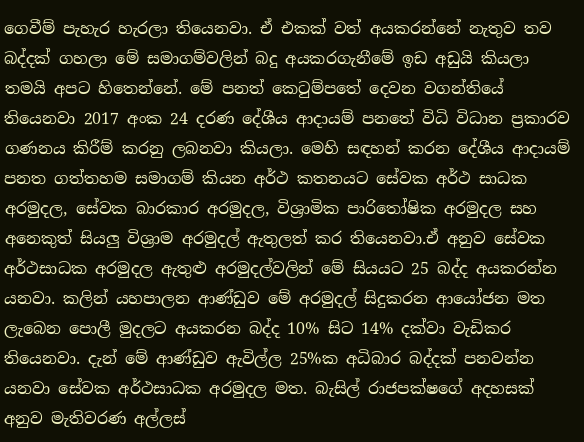ගෙවීම් පැහැර හැරලා තියෙනවා. ඒ එකක් වත් අයකරන්නේ නැතුව තව බද්දක් ගහලා මේ සමාගම්වලින් බදු අයකරගැනීමේ ඉඩ අඩුයි කියලා තමයි අපට හිතෙන්නේ. මේ පනත් කෙටුම්පතේ දෙවන වගන්තියේ තියෙනවා 2017 අංක 24 දරණ දේශීය ආදායම් පනතේ විධි විධාන ප්‍රකාරව ගණනය කිරීම් කරනු ලබනවා කියලා. මෙහි සඳහන් කරන දේශීය ආදායම් පනත ගත්තහම සමාගම් කියන අර්ථ කතනයට සේවක අර්ථ සාධක අරමුදල, සේවක බාරකාර අරමුදල, විශ්‍රාමික පාරිතෝෂික අරමුදල සහ අනෙකුත් සියලු විශ්‍රාම අරමුදල් ඇතුලත් කර තියෙනවා.ඒ අනුව සේවක අර්ථසාධක අරමුදල ඇතුළු අරමුදල්වලින් මේ සියයට 25 බද්ද අයකරන්න යනවා. කලින් යහපාලන ආණ්ඩුව මේ අරමුදල් සිදුකරන ආයෝජන මත ලැබෙන පොලී මුදලට අයකරන බද්ද 10% සිට 14% දක්වා වැඩිකර තියෙනවා. දැන් මේ ආණ්ඩුව ඇවිල්ල 25%ක අධිබාර බද්දක් පනවන්න යනවා සේවක අර්ථසාධක අරමුදල මත. බැසිල් රාජපක්ෂගේ අදහසක් අනුව මැතිවරණ අල්ලස්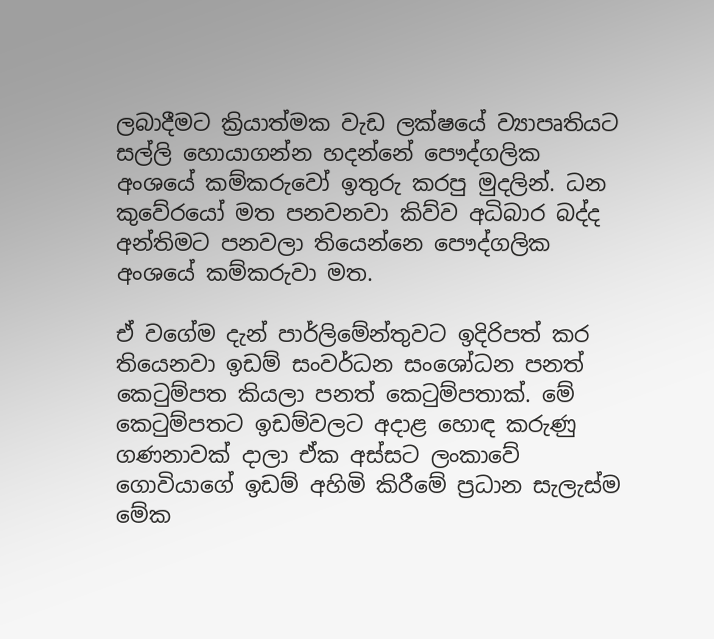ලබාදීමට ක්‍රියාත්මක වැඩ ලක්ෂයේ ව්‍යාපෘතියට සල්ලි හොයාගන්න හදන්නේ පෞද්ගලික අංශයේ කම්කරුවෝ ඉතුරු කරපු මුදලින්. ධන කුවේරයෝ මත පනවනවා කිව්ව අධිබාර බද්ද අන්තිමට පනවලා තියෙන්නෙ පෞද්ගලික අංශයේ කම්කරුවා මත.

ඒ වගේම දැන් පාර්ලිමේන්තුවට ඉදිරිපත් කර තියෙනවා ඉඩම් සංවර්ධන සංශෝධන පනත් කෙටුම්පත කියලා පනත් කෙටුම්පතාක්. මේ කෙටුම්පතට ඉඩම්වලට අදාළ හොඳ කරුණු ගණනාවක් දාලා ඒක අස්සට ලංකාවේ ගොවියාගේ ඉඩම් අහිමි කිරීමේ ප්‍රධාන සැලැස්ම මේක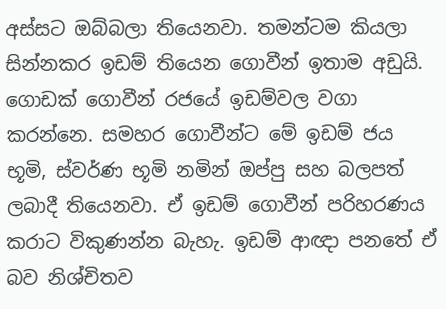අස්සට ඔබ්බලා තියෙනවා. තමන්ටම කියලා සින්නකර ඉඩම් තියෙන ගොවීන් ඉතාම අඩුයි. ගොඩක් ගොවීන් රජයේ ඉඩම්වල වගා කරන්නෙ. සමහර ගොවීන්ට මේ ඉඩම් ජය භූමි, ස්වර්ණ භූමි නමින් ඔප්පු සහ බලපත්‍ ලබාදී තියෙනවා. ඒ ඉඩම් ගොවීන් පරිහරණය කරාට විකුණන්න බැහැ. ඉඩම් ආඥා පනතේ ඒ බව නිශ්චිතව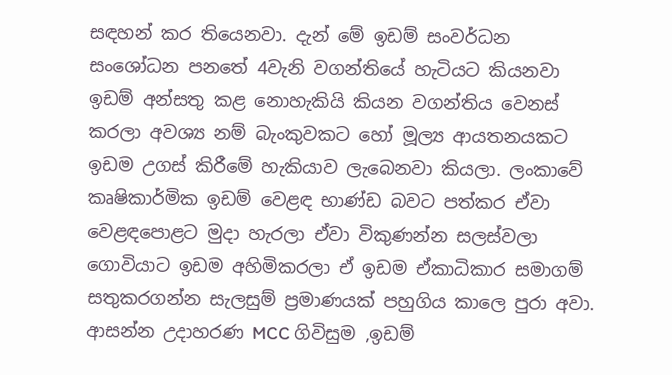සඳහන් කර තියෙනවා. දැන් මේ ඉඩම් සංවර්ධන සංශෝධන පනතේ 4වැනි වගන්තියේ හැටියට කියනවා ඉඩම් අන්සතු කළ නොහැකියි කියන වගන්තිය වෙනස් කරලා අවශ්‍ය නම් බැංකුවකට හෝ මූල්‍ය ආයතනයකට ඉඩම උගස් කිරීමේ හැකියාව ලැබෙනවා කියලා. ලංකාවේ කෘෂිකාර්මික ඉඩම් වෙළඳ භාණ්ඩ බවට පත්කර ඒවා වෙළඳපොළට මුදා හැරලා ඒවා විකුණන්න සලස්වලා ගොවියාට ඉඩම අහිමිකරලා ඒ ඉඩම ඒකාධිකාර සමාගම් සතුකරගන්න සැලසුම් ප්‍රමාණයක් පහුගිය කාලෙ පුරා අවා. ආසන්න උදාහරණ MCC ගිවිසුම ,ඉඩම්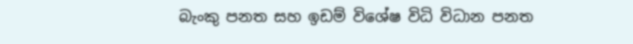බැංකු පනත සහ ඉඩම් විශේෂ විධි විධාන පනත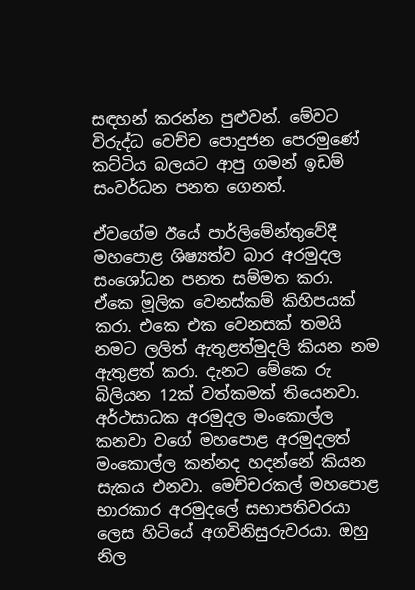සඳහන් කරන්න පුළුවන්. මේවට විරුද්ධ වෙච්ච පොදුජන පෙරමුණේ කට්ටිය බලයට ආපු ගමන් ඉඩම් සංවර්ධන පනත ගෙනත්.

ඒවගේම ඊයේ පාර්ලිමේන්තුවේදී මහපොළ ශිෂ්‍යත්ව බාර අරමුදල සංශෝධන පනත සම්මත කරා. ඒකෙ මූලික වෙනස්කම් කිහිපයක් කරා. එකෙ එක වෙනසක් තමයි නමට ලලිත් ඇතුළත්මුදලි කියන නම ඇතුළත් කරා. දැනට මේකෙ රු බිලියන 12ක් වත්කමක් තියෙනවා. අර්ථසාධක අරමුදල මංකොල්ල කනවා වගේ මහපොළ අරමුදලත් මංකොල්ල කන්නද හදන්නේ කියන සැකය එනවා. මෙච්චරකල් මහපොළ භාරකාර අරමුදලේ සභාපතිවරයා ලෙස හිටියේ අගවිනිසුරුවරයා. ඔහු නිල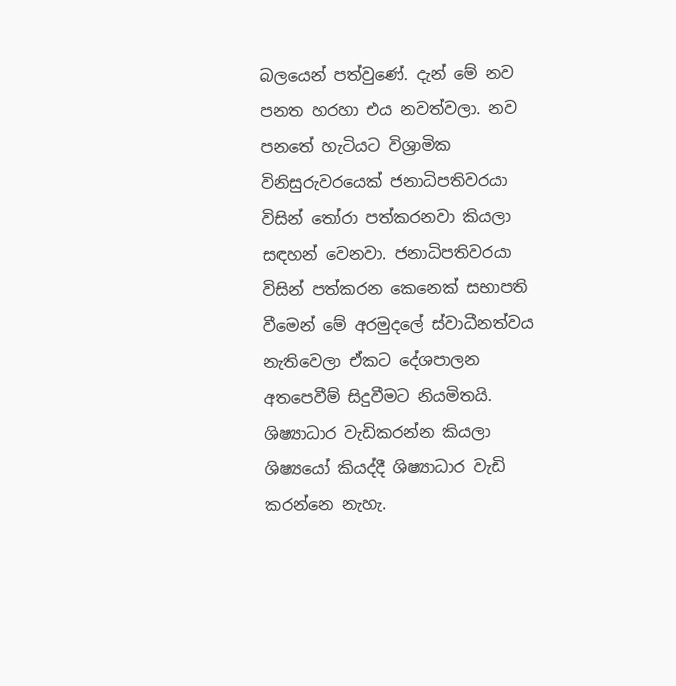බලයෙන් පත්වුණේ. දැන් මේ නව පනත හරහා එය නවත්වලා. නව පනතේ හැටියට විශ්‍රාමික විනිසුරුවරයෙක් ජනාධිපතිවරයා විසින් තෝරා පත්කරනවා කියලා සඳහන් වෙනවා. ජනාධිපතිවරයා විසින් පත්කරන කෙනෙක් සභාපති වීමෙන් මේ අරමුදලේ ස්වාධීනත්වය නැතිවෙලා ඒකට දේශපාලන අතපෙවීම් සිදුවීමට නියමිතයි. ශිෂ්‍යාධාර වැඩිකරන්න කියලා ශිෂ්‍යයෝ කියද්දී ශිෂ්‍යාධාර වැඩි කරන්නෙ නැහැ.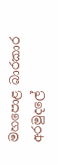මහපොළ බාරකාර අරමුදලේ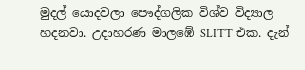මුදල් යොදවලා පෞද්ගලික විශ්ව විද්‍යාල හදනවා. උදාහරණ මාලඹේ SLITT එක. දැන්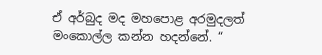ඒ අර්බුද මද මහපොළ අරමුදලත් මංකොල්ල කන්න හදන්නේ. “